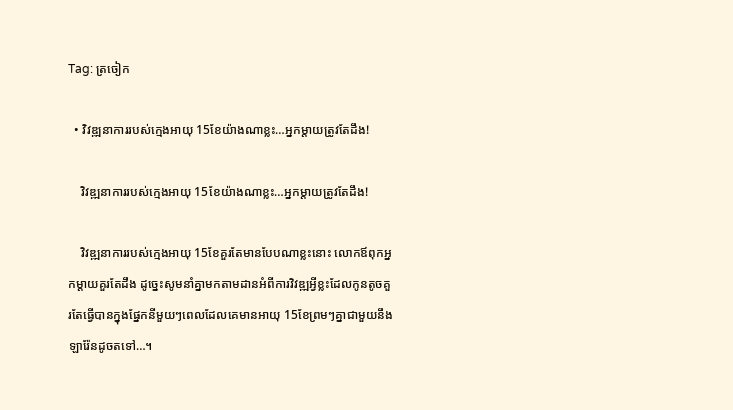Tag: ត្រចៀក

  • វិវឌ្ឍនាការរបស់ក្មេងអាយុ 15ខែយ៉ាងណាខ្លះ…អ្នកម្ដាយត្រូវតែដឹង!

    វិវឌ្ឍនាការរបស់ក្មេងអាយុ 15ខែយ៉ាងណាខ្លះ…អ្នកម្ដាយត្រូវតែដឹង!

    វិវឌ្ឍនាការរបស់ក្មេងអាយុ 15ខែគួរតែមានបែបណាខ្លះនោះ លោកឪពុកអ្នកម្ដាយគួរតែដឹង ដូច្នេះសូមនាំគ្នាមកតាមដានអំពីការវិវឌ្ឍអ្វីខ្លះដែលកូនតូចគួរតែធ្វើបានក្នុងផ្នែកនីមួយៗពេលដែលគេមានអាយុ 15ខែព្រមៗគ្នាជាមួយនឹងឡារ៉ែនដូចតទៅ…។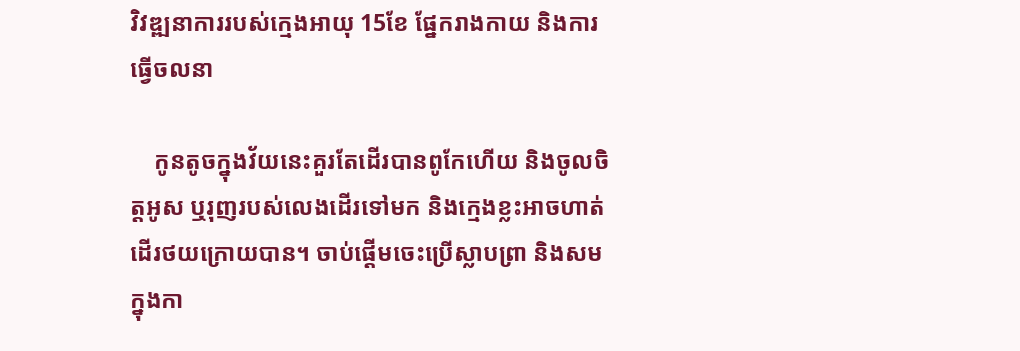វិវឌ្ឍនាការរបស់ក្មេងអាយុ 15ខែ ផ្នែករាងកាយ និងការធ្វើចលនា

    កូនតូចក្នុងវ័យនេះគួរតែដើរបានពូកែហើយ និងចូលចិត្តអូស ឬរុញរបស់លេងដើរទៅមក និងក្មេងខ្លះអាចហាត់ដើរថយក្រោយបាន។ ចាប់ផ្ដើមចេះប្រើស្លាបព្រា និងសមក្នុងកា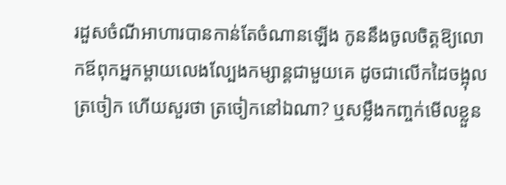រដួសចំណីអាហារបានកាន់តែចំណានឡើង កូននឹងចូលចិត្តឱ្យលោកឪពុកអ្នកម្ដាយលេងល្បែងកម្សាន្តជាមួយគេ ដូចជាលើកដៃចង្អុលត្រចៀក ហើយសួរថា ត្រចៀកនៅឯណា? ឬសម្លឹងកញ្ចក់មើលខ្លួន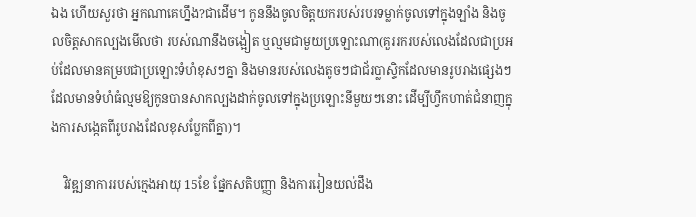ឯង ហើយសួរថា អ្នកណាគេហ្នឹង?ជាដើម។ កូននឹងចូលចិត្តយករបស់របរទម្លាក់ចូលទៅក្នុងឡាំង និងចូលចិត្តសាកល្បងមើលថា របស់ណានឹងចង្អៀត ឬល្មមជាមួយប្រឡោះណា(គួររករបស់លេងដែលជាប្រអប់ដែលមានគម្របជាប្រឡោះទំហំខុសៗគ្នា និងមានរបស់លេងតូចៗជាជ័រប្លាស្ទិកដែលមានរូបរាងផ្សេងៗដែលមានទំហំធំល្មមឱ្យកូនបានសាកល្បងដាក់ចូលទៅក្នុងប្រឡោះនីមួយៗនោះ ដើម្បីហ្វឹកហាត់ជំនាញក្នុងការសង្កេតពីរូបរាងដែលខុសប្លែកពីគ្នា)។

    វិវឌ្ឍនាការរបស់ក្មេងអាយុ 15ខែ ផ្នែកសតិបញ្ញា និងការរៀនយល់ដឹង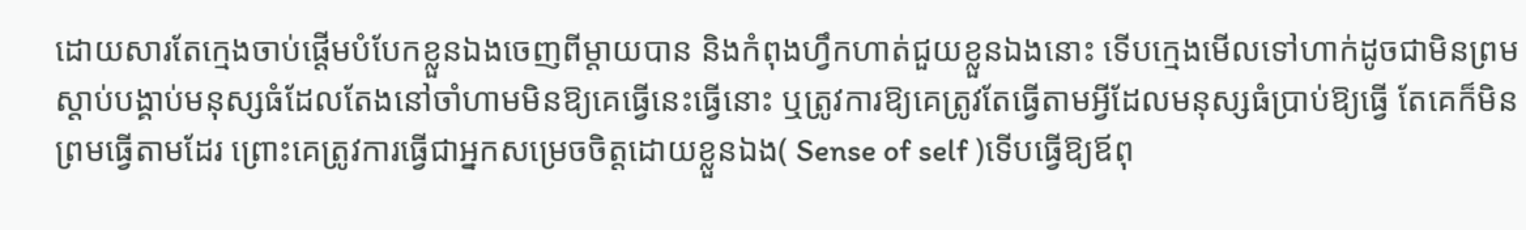ដោយសារតែក្មេងចាប់ផ្ដើមបំបែកខ្លួនឯងចេញពីម្ដាយបាន និងកំពុងហ្វឹកហាត់ជួយខ្លួនឯងនោះ ទើបក្មេងមើលទៅហាក់ដូចជាមិនព្រមស្ដាប់បង្គាប់មនុស្សធំដែលតែងនៅចាំហាមមិនឱ្យគេធ្វើនេះធ្វើនោះ ឬត្រូវការឱ្យគេត្រូវតែធ្វើតាមអ្វីដែលមនុស្សធំប្រាប់ឱ្យធ្វើ តែគេក៏មិនព្រមធ្វើតាមដែរ ព្រោះគេត្រូវការធ្វើជាអ្នកសម្រេចចិត្តដោយខ្លួនឯង( Sense of self )ទើបធ្វើឱ្យឪពុ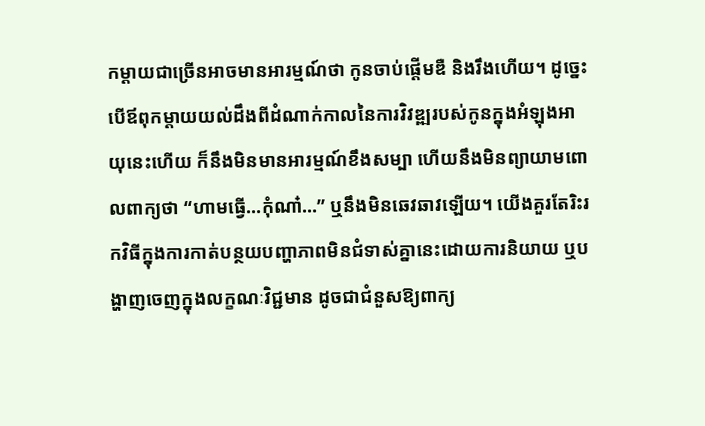កម្ដាយជាច្រើនអាចមានអារម្មណ៍ថា កូនចាប់ផ្ដើមឌឺ និងរឹងហើយ។ ដូច្នេះបើឪពុកម្ដាយយល់ដឹងពីដំណាក់កាលនៃការវិវឌ្ឍរបស់កូនក្នុងអំឡុងអាយុនេះហើយ ក៏នឹងមិនមានអារម្មណ៍ខឹងសម្បា ហើយនឹងមិនព្យាយាមពោលពាក្យថា “ហាមធ្វើ…កុំណា៎…” ឬនឹងមិនឆេវឆាវឡើយ។ យើងគួរតែរិះរកវិធីក្នុងការកាត់បន្ថយបញ្ហាភាពមិនជំទាស់គ្នានេះដោយការនិយាយ ឬបង្ហាញចេញក្នុងលក្ខណៈវិជ្ជមាន ដូចជាជំនួសឱ្យពាក្យ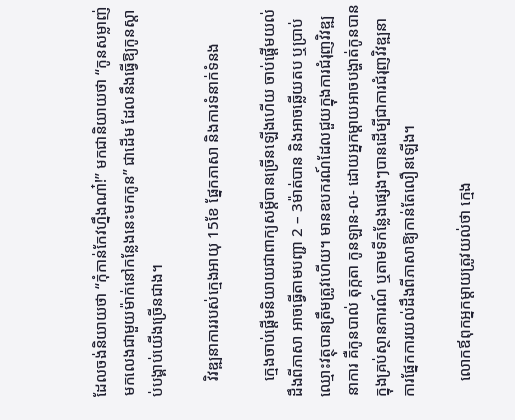ដែលចង់និយាយថា “កុំកាន់កែវហ្នឹងណា៎!” មកជានិយាយថា “កូនសម្លាញ់មកលេងជាមួយម៉ាក់នៅកន្លែងនេះមកកូន” ជាដើម ដែលនឹងធ្វើឱ្យកូនស្ដាប់បង្គាប់យើងច្រើនជាង។

    វិវឌ្ឍនាការរបស់ក្មេងអាយុ 15ខែ ផ្នែកភាសា និងការទំនាក់ទំនង

    ក្មេងចាប់ផ្ដើមនិយាយជាពាក្យសម្ដីបានច្រើនឡើងហើយ ចាប់ផ្ដើមយល់ដឹងពីភាសា អាចធ្វើតាមបញ្ជា 2 – 3ម៉ាត់បាន និងអាចឆ្លើយតប ឬប្រាប់ឈ្មោះវត្ថុបានត្រឹមត្រូវហើយ។ មានឧបករណ៍ដែលជួយក្នុងការជំរុញវិវឌ្ឍនាការ គឺកូនបាល់ តុក្កតា កូនឡាន-ល- ដោយអ្នកម្ដាយអាចបង្ហាត់កូនបានក្នុងគ្រប់ស្ថានការណ៍ ឬតាមទីកន្លែងផ្សេងៗបានដើម្បីជាការជំរុញវិវឌ្ឍនាការផ្នែកការយល់ដឹងពីភាសាឱ្យកាន់តែលឿនឡើង។

    លោកឪពុកអ្នកម្ដាយត្រូវយល់ថា ក្មេង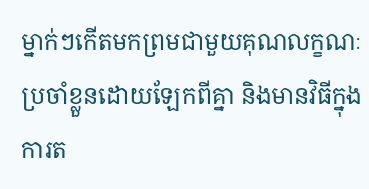ម្នាក់ៗកើតមកព្រមជាមួយគុណលក្ខណៈប្រចាំខ្លួនដោយឡែកពីគ្នា និងមានវិធីក្នុងការត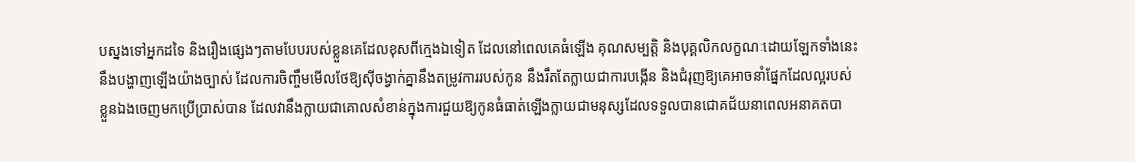បស្នងទៅអ្នកដទៃ និងរឿងផ្សេងៗតាមបែបរបស់ខ្លួនគេដែលខុសពីក្មេងឯទៀត ដែលនៅពេលគេធំឡើង គុណសម្បត្តិ និងបុគ្គលិកលក្ខណៈដោយឡែកទាំងនេះនឹងបង្ហាញឡើងយ៉ាងច្បាស់ ដែលការចិញ្ចឹមមើលថែឱ្យស៊ីចង្វាក់គ្នានឹងតម្រូវការរបស់កូន នឹងរឹតតែក្លាយជាការបង្កើន និងជំរុញឱ្យគេអាចនាំផ្នែកដែលល្អរបស់ខ្លួនឯងចេញមកប្រើប្រាស់បាន ដែលវានឹងក្លាយជាគោលសំខាន់ក្នុងការជួយឱ្យកូនធំធាត់ឡើងក្លាយជាមនុស្សដែលទទួលបានជោគជ័យនាពេលអនាគតបា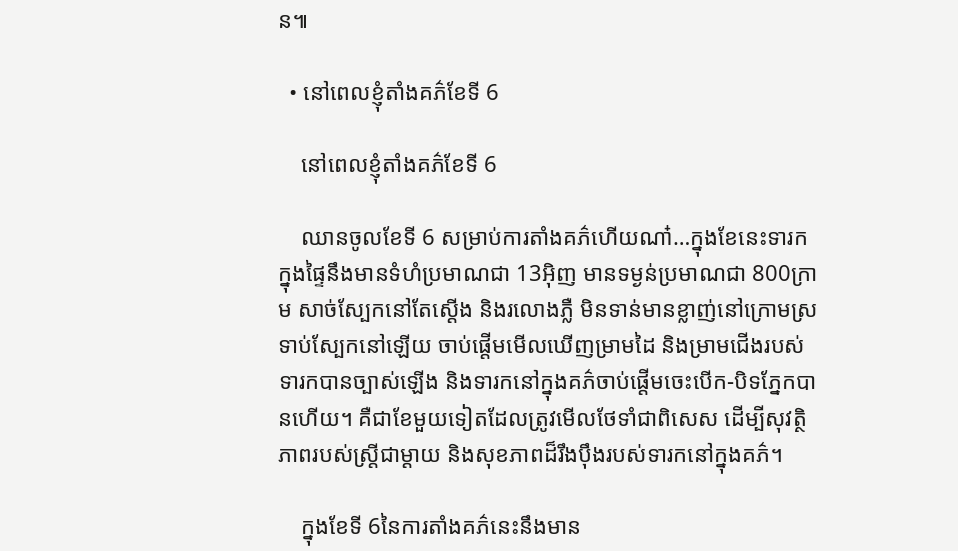ន៕

  • នៅពេលខ្ញុំតាំងគភ៌ខែទី 6

    នៅពេលខ្ញុំតាំងគភ៌ខែទី 6

    ឈានចូលខែទី 6 សម្រាប់ការតាំងគភ៌ហើយណា៎…ក្នុងខែនេះទារកក្នុងផ្ទៃនឹងមានទំហំប្រមាណជា 13អ៊ិញ មានទម្ងន់ប្រមាណជា 800ក្រាម សាច់ស្បែកនៅតែស្ដើង និងរលោងភ្លឺ មិនទាន់មានខ្លាញ់នៅក្រោមស្រទាប់ស្បែកនៅឡើយ ចាប់ផ្ដើមមើលឃើញម្រាមដៃ និងម្រាមជើងរបស់ទារកបានច្បាស់ឡើង និងទារកនៅក្នុងគភ៌ចាប់ផ្ដើមចេះបើក-បិទភ្នែកបានហើយ។ គឺជាខែមួយទៀតដែលត្រូវមើលថែទាំជាពិសេស ដើម្បីសុវត្ថិភាពរបស់ស្រ្តីជាម្ដាយ និងសុខភាពដ៏រឹងប៉ឹងរបស់ទារកនៅក្នុងគភ៌។

    ក្នុងខែទី 6នៃការតាំងគភ៌នេះនឹងមាន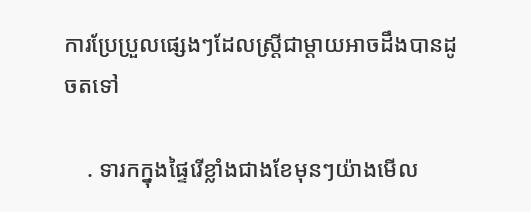ការប្រែប្រួលផ្សេងៗដែលស្រ្តីជាម្ដាយអាចដឹងបានដូចតទៅ

    . ទារកក្នុងផ្ទៃរើខ្លាំងជាងខែមុនៗយ៉ាងមើល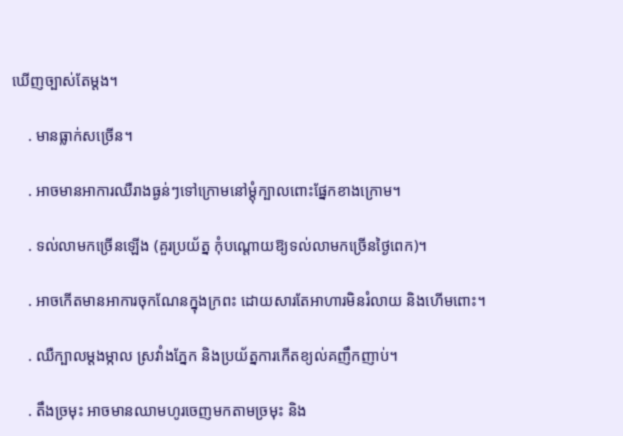ឃើញច្បាស់តែម្ដង។

    . មានធ្លាក់សច្រើន។

    . អាចមានអាការឈឺរាងធ្ងន់ៗទៅក្រោមនៅម្ដុំក្បាលពោះផ្នែកខាងក្រោម។

    . ទល់លាមកច្រើនឡើង (គួរប្រយ័ត្ន កុំបណ្ដោយឱ្យទល់លាមកច្រើនថ្ងៃពេក)។

    . អាចកើតមានអាការចុកណែនក្នុងក្រពះ ដោយសារតែអាហារមិនរំលាយ និងហើមពោះ។

    . ឈឺក្បាលម្ដងម្កាល ស្រវាំងភ្នែក និងប្រយ័ត្នការកើតខ្យល់គញឹកញាប់។

    . តឹងច្រមុះ អាចមានឈាមហូរចេញមកតាមច្រមុះ និង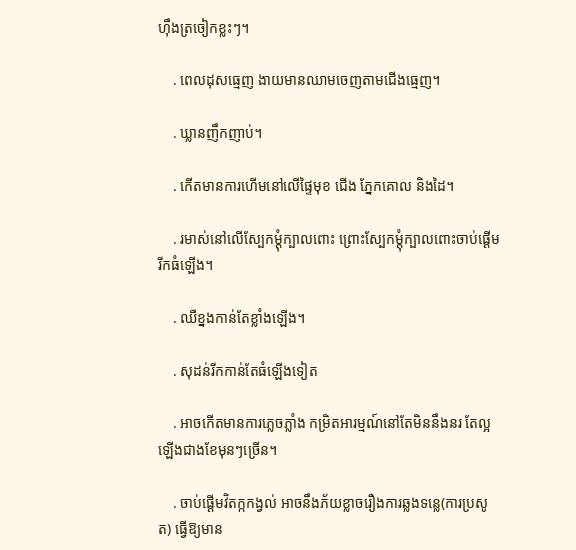ហ៊ឹងត្រចៀកខ្លះៗ។

    . ពេលដុសធ្មេញ ងាយមានឈាមចេញតាមជើងធ្មេញ។

    . ឃ្លានញឹកញាប់។

    . កើតមានការហើមនៅលើផ្ទៃមុខ ជើង ភ្នែកគោល និងដៃ។

    . រមាស់នៅលើស្បែកម្ដុំក្បាលពោះ ព្រោះស្បែកម្ដុំក្បាលពោះចាប់ផ្ដើមរីកធំឡើង។

    . ឈឺខ្នងកាន់តែខ្លាំងឡើង។

    . សុដន់រីកកាន់តែធំឡើងទៀត

    . អាចកើតមានការភ្លេចភ្លាំង កម្រិតអារម្មណ៍នៅតែមិននឹងនរ តែល្អឡើងជាងខែមុនៗច្រើន។

    . ចាប់ផ្ដើមវិតក្កកង្វល់ អាចនឹងភ័យខ្លាចរឿងការឆ្លងទន្លេ(ការប្រសូត) ធ្វើឱ្យមាន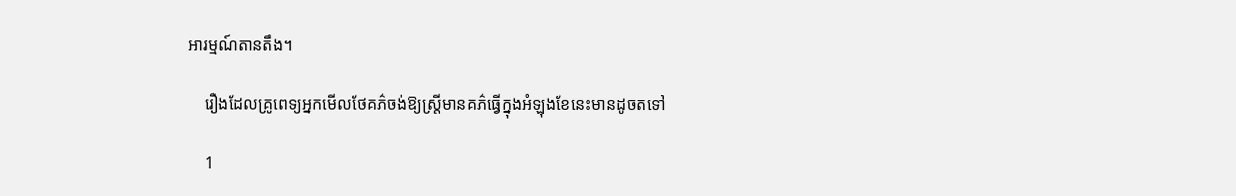អារម្មណ៍តានតឹង។

    រឿងដែលគ្រូពេទ្យអ្នកមើលថែគភ៌ចង់ឱ្យស្រ្តីមានគភ៌ធ្វើក្នុងអំឡុងខែនេះមានដូចតទៅ

    1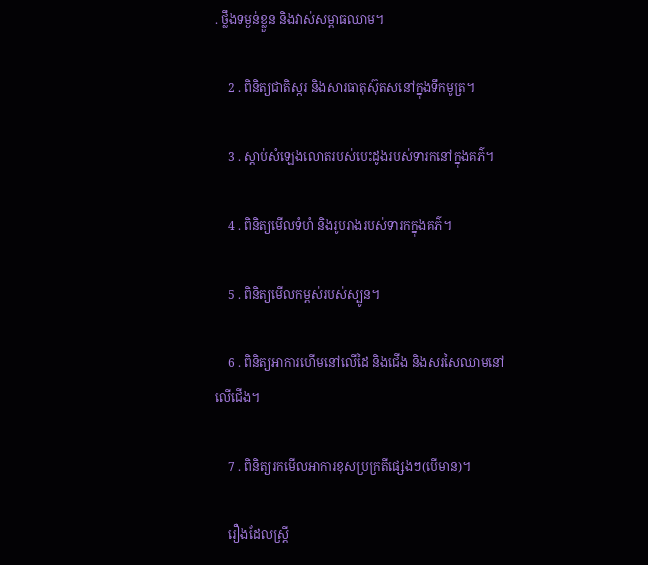. ថ្លឹងទម្ងន់ខ្លួន និងវាស់សម្ពាធឈាម។

    2 . ពិនិត្យជាតិស្ករ និងសារធាតុស៊ុតសនៅក្នុងទឹកមូត្រ។

    3 . ស្ដាប់សំឡេងលោតរបស់បេះដូងរបស់ទារកនៅក្នុងគភ៌។

    4 . ពិនិត្យមើលទំហំ និងរូបរាងរបស់ទារកក្នុងគភ៌។

    5 . ពិនិត្យមើលកម្ពស់របស់ស្បូន។

    6 . ពិនិត្យអាការហើមនៅលើដៃ និងជើង និងសរសៃឈាមនៅលើជើង។

    7 . ពិនិត្យរកមើលអាការខុសប្រក្រតីផ្សេងៗ(បើមាន)។

    រឿងដែលស្រ្តី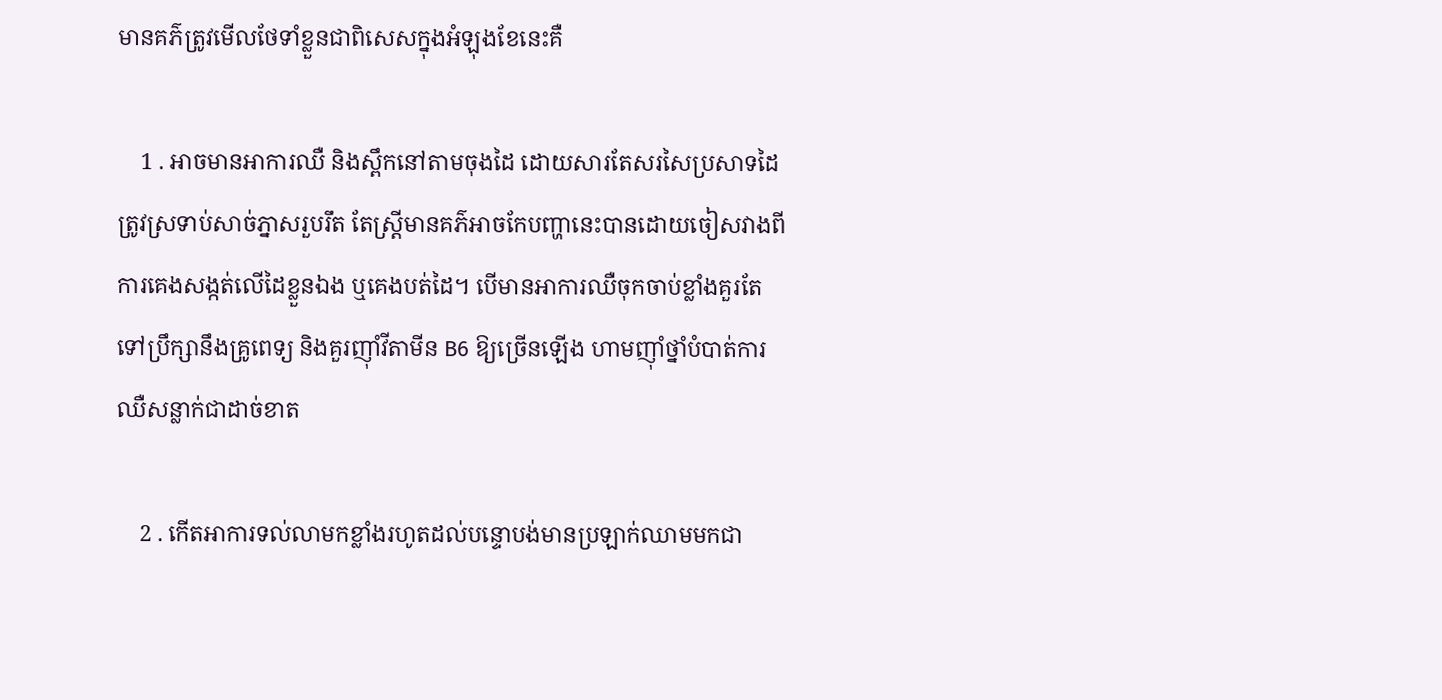មានគភ៌ត្រូវមើលថែទាំខ្លួនជាពិសេសក្នុងអំឡុងខែនេះគឺ

    1 . អាចមានអាការឈឺ និងស្ពឹកនៅតាមចុងដៃ ដោយសារតែសរសៃប្រសាទដៃត្រូវស្រទាប់សាច់ភ្នាសរួបរឹត តែស្រ្តីមានគភ៌អាចកែបញ្ហានេះបានដោយចៀសវាងពីការគេងសង្កត់លើដៃខ្លួនឯង ឬគេងបត់ដៃ។ បើមានអាការឈឺចុកចាប់ខ្លាំងគួរតែទៅប្រឹក្សានឹងគ្រូពេទ្យ និងគួរញ៉ាំវីតាមីន B6 ឱ្យច្រើនឡើង ហាមញ៉ាំថ្នាំបំបាត់ការឈឺសន្លាក់ជាដាច់ខាត

    2 . កើតអាការទល់លាមកខ្លាំងរហូតដល់បន្ទោបង់មានប្រឡាក់ឈាមមកជា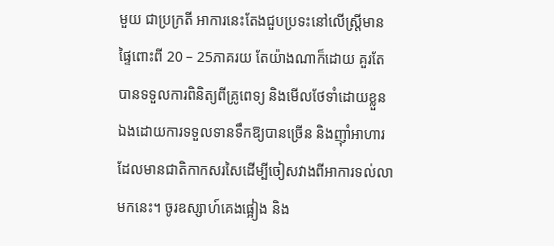មួយ ជាប្រក្រតី អាការនេះតែងជួបប្រទះនៅលើស្រ្តីមានផ្ទៃពោះពី 20 – 25ភាគរយ តែយ៉ាងណាក៏ដោយ គួរតែបានទទួលការពិនិត្យពីគ្រូពេទ្យ និងមើលថែទាំដោយខ្លួនឯងដោយការទទួលទានទឹកឱ្យបានច្រើន និងញ៉ាំអាហារដែលមានជាតិកាកសរសៃដើម្បីចៀសវាងពីអាការទល់លាមកនេះ។ ចូរឧស្សាហ៍គេងផ្អៀង និង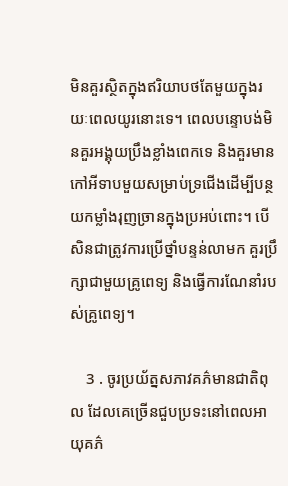មិនគួរស្ថិតក្នុងឥរិយាបថតែមួយក្នុងរយៈពេលយូរនោះទេ។ ពេលបន្ទោបង់មិនគួរអង្គុយប្រឹងខ្លាំងពេកទេ និងគួរមានកៅអីទាបមួយសម្រាប់ទ្រជើងដើម្បីបន្ថយកម្លាំងរុញច្រានក្នុងប្រអប់ពោះ។ បើសិនជាត្រូវការប្រើថ្នាំបន្ទន់លាមក គួរប្រឹក្សាជាមួយគ្រូពេទ្យ និងធ្វើការណែនាំរបស់គ្រូពេទ្យ។

    3 . ចូរប្រយ័ត្នសភាវគភ៌មានជាតិពុល ដែលគេច្រើនជួបប្រទះនៅពេលអាយុគភ៌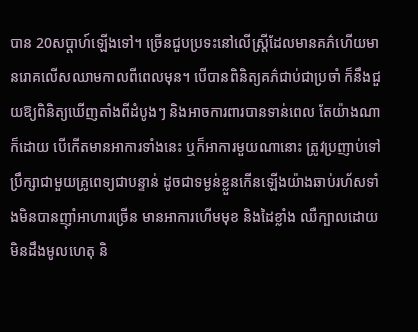បាន 20សប្ដាហ៍ឡើងទៅ។ ច្រើនជួបប្រទះនៅលើស្រ្តីដែលមានគភ៌ហើយមានរោគលើសឈាមកាលពីពេលមុន។ បើបានពិនិត្យគភ៌ជាប់ជាប្រចាំ ក៏នឹងជួយឱ្យពិនិត្យឃើញតាំងពីដំបូងៗ និងអាចការពារបានទាន់ពេល តែយ៉ាងណាក៏ដោយ បើកើតមានអាការទាំងនេះ ឬក៏អាការមួយណានោះ ត្រូវប្រញាប់ទៅប្រឹក្សាជាមួយគ្រូពេទ្យជាបន្ទាន់ ដូចជាទម្ងន់ខ្លួនកើនឡើងយ៉ាងឆាប់រហ័សទាំងមិនបានញ៉ាំអាហារច្រើន មានអាការហើមមុខ និងដៃខ្លាំង ឈឺក្បាលដោយមិនដឹងមូលហេតុ និ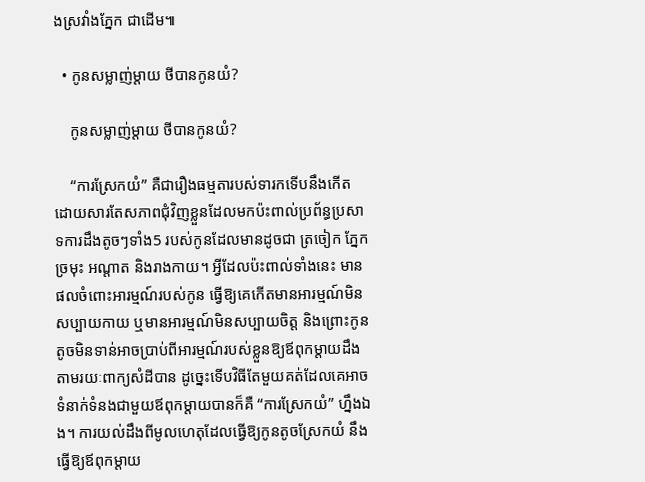ងស្រវាំងភ្នែក ជាដើម៕

  • កូនសម្លាញ់ម្ដាយ ថីបានកូនយំ?

    កូនសម្លាញ់ម្ដាយ ថីបានកូនយំ?

    “ការស្រែកយំ” គឺជារឿងធម្មតារបស់ទារកទើបនឹងកើត ដោយសារតែសភាពជុំវិញខ្លួនដែលមកប៉ះពាល់ប្រព័ន្ធប្រសាទការដឹងតូចៗទាំង5 របស់កូនដែលមានដូចជា ត្រចៀក ភ្នែក ច្រមុះ អណ្ដាត និងរាងកាយ។ អ្វីដែលប៉ះពាល់ទាំងនេះ មានផលចំពោះអារម្មណ៍របស់កូន ធ្វើឱ្យគេកើតមានអារម្មណ៍មិនសប្បាយកាយ ឬមានអារម្មណ៍មិនសប្បាយចិត្ត និងព្រោះកូនតូចមិនទាន់អាចប្រាប់ពីអារម្មណ៍របស់ខ្លួនឱ្យឪពុកម្ដាយដឹងតាមរយៈពាក្យសំដីបាន ដូច្នេះទើបវិធីតែមួយគត់ដែលគេអាចទំនាក់ទំនងជាមួយឪពុកម្ដាយបានក៏គឺ “ការស្រែកយំ” ហ្នឹងឯង។ ការយល់ដឹងពីមូលហេតុដែលធ្វើឱ្យកូនតូចស្រែកយំ នឹងធ្វើឱ្យឪពុកម្ដាយ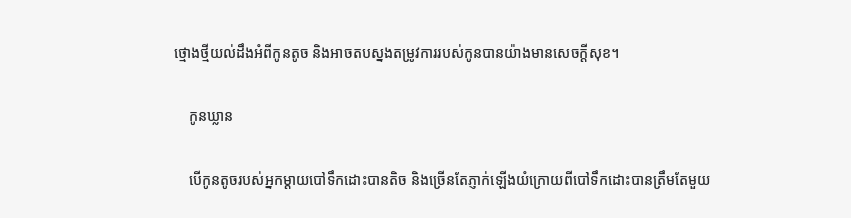ថ្មោងថ្មីយល់ដឹងអំពីកូនតូច និងអាចតបស្នងតម្រូវការរបស់កូនបានយ៉ាងមានសេចក្ដីសុខ។

    កូនឃ្លាន

    បើកូនតូចរបស់អ្នកម្ដាយបៅទឹកដោះបានតិច និងច្រើនតែភ្ញាក់ឡើងយំក្រោយពីបៅទឹកដោះបានត្រឹមតែមួយ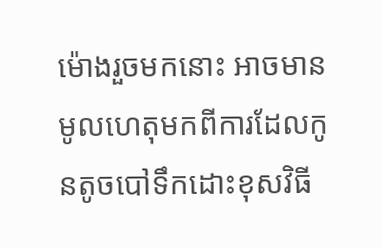ម៉ោងរួចមកនោះ អាចមានមូលហេតុមកពីការដែលកូនតូចបៅទឹកដោះខុសវិធី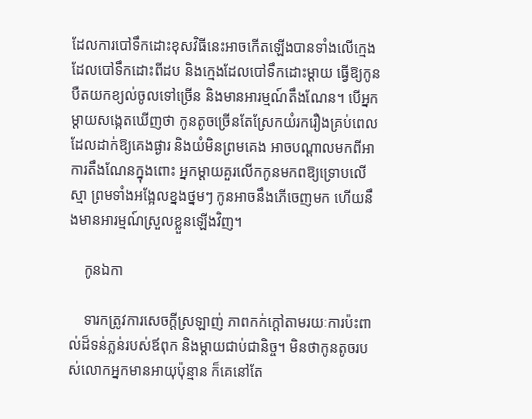ដែលការបៅទឹកដោះខុសវិធីនេះអាចកើតឡើងបានទាំងលើក្មេងដែលបៅទឹកដោះពីដប និងក្មេងដែលបៅទឹកដោះម្ដាយ ធ្វើឱ្យកូនបឺតយកខ្យល់ចូលទៅច្រើន និងមានអារម្មណ៍តឹងណែន។ បើអ្នកម្ដាយសង្កេតឃើញថា កូនតូចច្រើនតែស្រែកយំរករឿងគ្រប់ពេលដែលដាក់ឱ្យគេងផ្ងារ និងយំមិនព្រមគេង អាចបណ្ដាលមកពីអាការតឹងណែនក្នុងពោះ អ្នកម្ដាយគួរលើកកូនមកពឱ្យទ្រោបលើស្មា ព្រមទាំងអង្អែលខ្នងថ្នមៗ កូនអាចនឹងភើចេញមក ហើយនឹងមានអារម្មណ៍ស្រួលខ្លួនឡើងវិញ។

    កូនឯកា

    ទារកត្រូវការសេចក្ដីស្រឡាញ់ ភាពកក់ក្ដៅតាមរយៈការប៉ះពាល់ដ៏ទន់ភ្លន់របស់ឪពុក និងម្ដាយជាប់ជានិច្ច។ មិនថាកូនតូចរបស់លោកអ្នកមានអាយុប៉ុន្មាន ក៏គេនៅតែ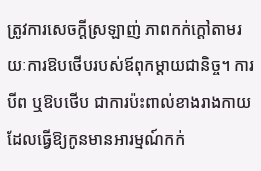ត្រូវការសេចក្ដីស្រឡាញ់ ភាពកក់ក្ដៅតាមរយៈការឱបថើបរបស់ឪពុកម្ដាយជានិច្ច។ ការបីព ឬឱបថើប ជាការប៉ះពាល់ខាងរាងកាយដែលធ្វើឱ្យកូនមានអារម្មណ៍កក់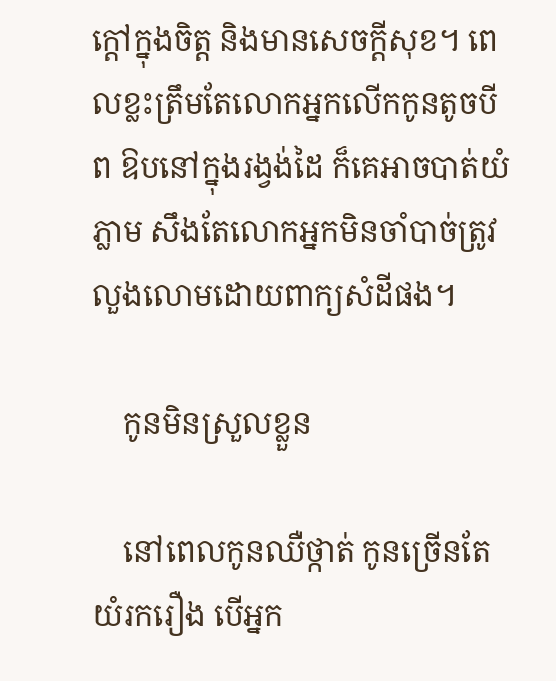ក្ដៅក្នុងចិត្ត និងមានសេចក្ដីសុខ។ ពេលខ្លះត្រឹមតែលោកអ្នកលើកកូនតូចបី ព ឱបនៅក្នុងរង្វង់ដៃ ក៏គេអាចបាត់យំភ្លាម សឹងតែលោកអ្នកមិនចាំបាច់ត្រូវលួងលោមដោយពាក្យសំដីផង។

    កូនមិនស្រួលខ្លួន

    នៅពេលកូនឈឺថ្កាត់ កូនច្រើនតែយំរករឿង បើអ្នក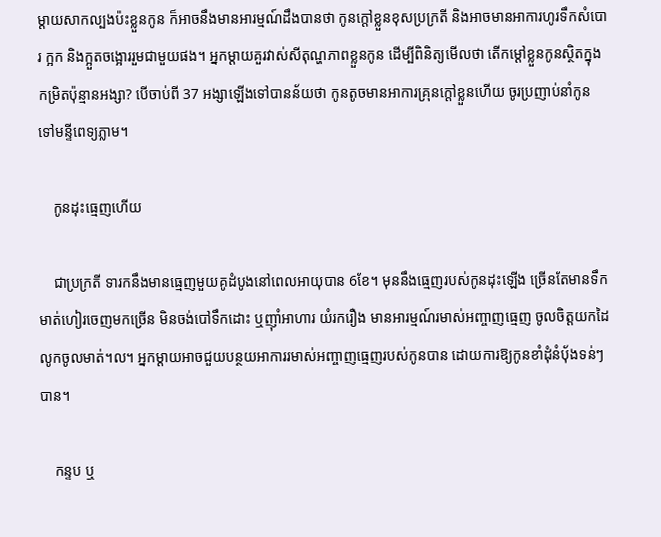ម្ដាយសាកល្បងប៉ះខ្លួនកូន ក៏អាចនឹងមានអារម្មណ៍ដឹងបានថា កូនក្ដៅខ្លួនខុសប្រក្រតី និងអាចមានអាការហូរទឹកសំបោរ ក្អក និងក្អួតចង្អោររួមជាមួយផង។ អ្នកម្ដាយគួរវាស់សីតុណ្ហភាពខ្លួនកូន ដើម្បីពិនិត្យមើលថា តើកម្ដៅខ្លួនកូនស្ថិតក្នុងកម្រិតប៉ុន្មានអង្សា? បើចាប់ពី 37 អង្សាឡើងទៅបានន័យថា កូនតូចមានអាការគ្រុនក្ដៅខ្លួនហើយ ចូរប្រញាប់នាំកូនទៅមន្ទីពេទ្យភ្លាម។

    កូនដុះធ្មេញហើយ

    ជាប្រក្រតី ទារកនឹងមានធ្មេញមួយគូដំបូងនៅពេលអាយុបាន 6ខែ។ មុននឹងធ្មេញរបស់កូនដុះឡើង ច្រើនតែមានទឹកមាត់ហៀរចេញមកច្រើន មិនចង់បៅទឹកដោះ ឬញ៉ាំអាហារ យំរករឿង មានអារម្មណ៍រមាស់អញ្ចាញធ្មេញ ចូលចិត្តយកដៃលូកចូលមាត់។ល។ អ្នកម្ដាយអាចជួយបន្ថយអាការរមាស់អញ្ចាញធ្មេញរបស់កូនបាន ដោយការឱ្យកូនខាំដុំនំប៉័ងទន់ៗបាន។

    កន្ទប ឬ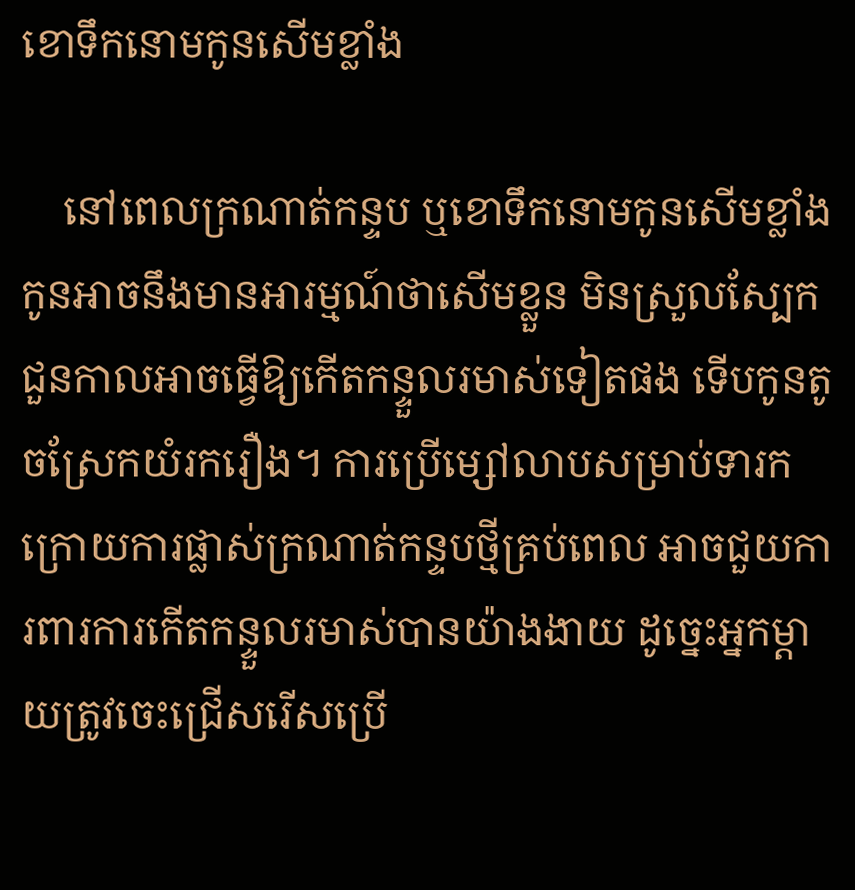ខោទឹកនោមកូនសើមខ្លាំង

    នៅពេលក្រណាត់កន្ទប ឬខោទឹកនោមកូនសើមខ្លាំង កូនអាចនឹងមានអារម្មណ៍ថាសើមខ្លួន មិនស្រួលស្បែក ជួនកាលអាចធ្វើឱ្យកើតកន្ទួលរមាស់ទៀតផង ទើបកូនតូចស្រែកយំរករឿង។ ការប្រើម្សៅលាបសម្រាប់ទារកក្រោយការផ្លាស់ក្រណាត់កន្ទបថ្មីគ្រប់ពេល អាចជួយការពារការកើតកន្ទួលរមាស់បានយ៉ាងងាយ ដូច្នេះអ្នកម្ដាយត្រូវចេះជ្រើសរើសប្រើ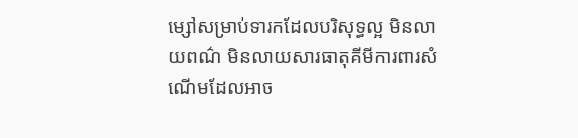ម្សៅសម្រាប់ទារកដែលបរិសុទ្ធល្អ មិនលាយពណ៌ មិនលាយសារធាតុគីមីការពារសំណើមដែលអាច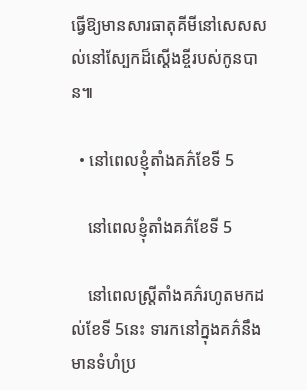ធ្វើឱ្យមានសារធាតុគីមីនៅសេសសល់នៅស្បែកដ៏ស្ដើងខ្ចីរបស់កូនបាន៕

  • នៅពេលខ្ញុំតាំងគភ៌ខែទី 5

    នៅពេលខ្ញុំតាំងគភ៌ខែទី 5

    នៅពេលស្រ្តីតាំងគភ៌រហូតមកដល់ខែទី 5នេះ ទារកនៅក្នុងគភ៌នឹងមានទំហំប្រ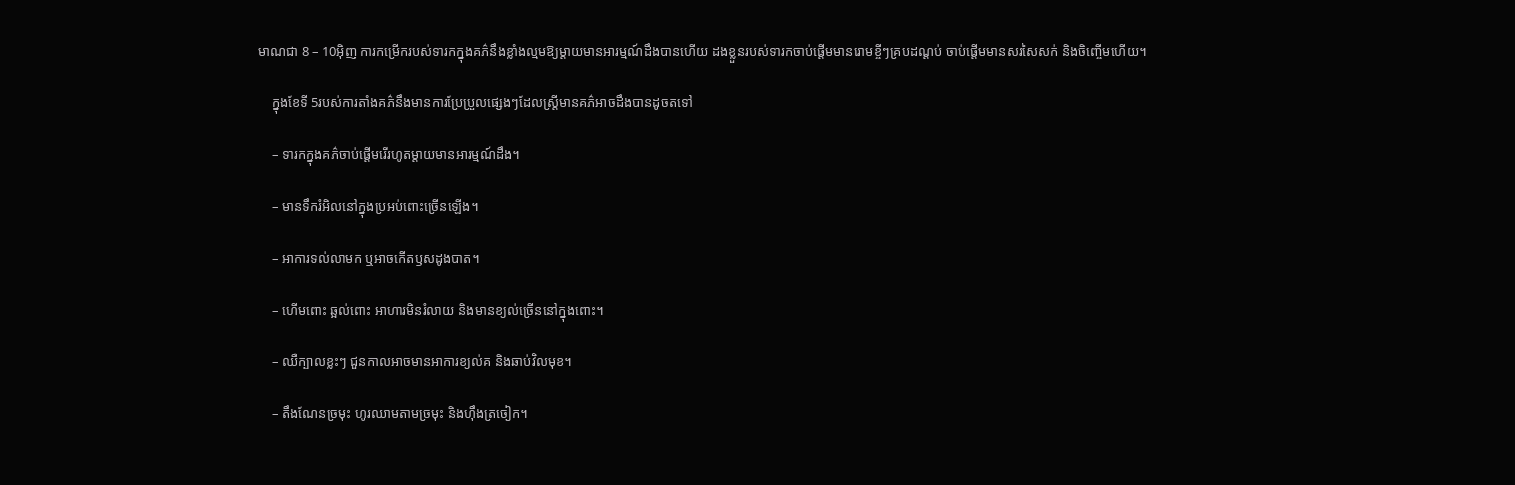មាណជា 8 – 10អ៊ិញ ការកម្រើករបស់ទារកក្នុងគភ៌នឹងខ្លាំងល្មមឱ្យម្ដាយមានអារម្មណ៍ដឹងបានហើយ ដងខ្លួនរបស់ទារកចាប់ផ្ដើមមានរោមខ្ចីៗគ្របដណ្ដប់ ចាប់ផ្ដើមមានសរសៃសក់ និងចិញ្ចើមហើយ។

    ក្នុងខែទី 5របស់ការតាំងគភ៌នឹងមានការប្រែប្រួលផ្សេងៗដែលស្រ្តីមានគភ៌អាចដឹងបានដូចតទៅ

    – ទារកក្នុងគភ៌ចាប់ផ្ដើមរើរហូតម្ដាយមានអារម្មណ៍ដឹង។

    – មានទឹករំអិលនៅក្នុងប្រអប់ពោះច្រើនឡើង។

    – អាការទល់លាមក ឬអាចកើតឫសដូងបាត។

    – ហើមពោះ ឆ្អល់ពោះ អាហារមិនរំលាយ និងមានខ្យល់ច្រើននៅក្នុងពោះ។

    – ឈឺក្បាលខ្លះៗ ជួនកាលអាចមានអាការខ្យល់គ និងឆាប់វិលមុខ។

    – តឹងណែនច្រមុះ ហូរឈាមតាមច្រមុះ និងហ៊ឹងត្រចៀក។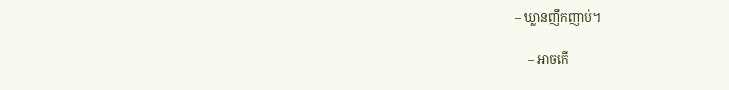– ឃ្លានញឹកញាប់។

    – អាចកើ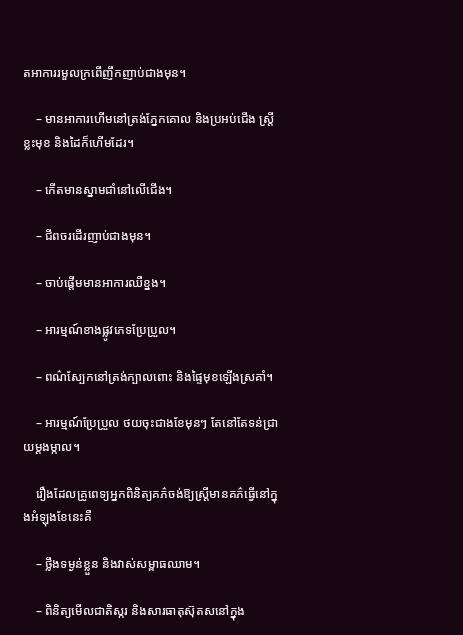តអាការរមួលក្រពើញឹកញាប់ជាងមុន។

    – មានអាការហើមនៅត្រង់ភ្នែកគោល និងប្រអប់ជើង ស្រ្តីខ្លះមុខ និងដៃក៏ហើមដែរ។

    – កើតមានស្នាមជាំនៅលើជើង។

    – ជីពចរដើរញាប់ជាងមុន។

    – ចាប់ផ្ដើមមានអាការឈឺខ្នង។

    – អារម្មណ៍ខាងផ្លូវភេទប្រែប្រួល។

    – ពណ៌ស្បែកនៅត្រង់ក្បាលពោះ និងផ្ទៃមុខឡើងស្រគាំ។

    – អារម្មណ៍ប្រែប្រួល ថយចុះជាងខែមុនៗ តែនៅតែទន់ជ្រាយម្ដងម្កាល។

    រឿងដែលគ្រូពេទ្យអ្នកពិនិត្យគភ៌ចង់ឱ្យស្រ្តីមានគភ៌ធ្វើនៅក្នុងអំឡុងខែនេះគឺ

    – ថ្លឹងទម្ងន់ខ្លួន និងវាស់សម្ពាធឈាម។

    – ពិនិត្យមើលជាតិស្ករ និងសារធាតុស៊ុតសនៅក្នុង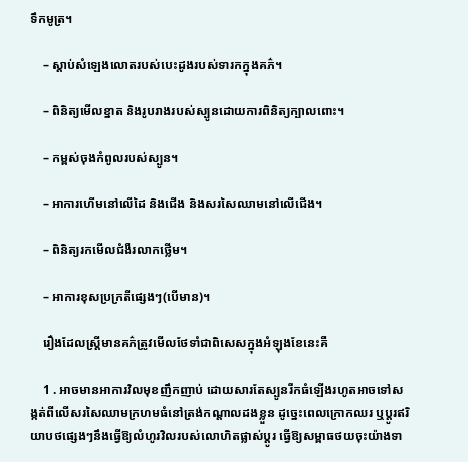ទឹកមូត្រ។

    – ស្ដាប់សំឡេងលោតរបស់បេះដូងរបស់ទារកក្នុងគភ៌។

    – ពិនិត្យមើលខ្នាត និងរូបរាងរបស់ស្បូនដោយការពិនិត្យក្បាលពោះ។

    – កម្ពស់ចុងកំពូលរបស់ស្បូន។

    – អាការហើមនៅលើដៃ និងជើង និងសរសៃឈាមនៅលើជើង។

    – ពិនិត្យរកមើលជំងឺរលាកថ្លើម។

    – អាការខុសប្រក្រតីផ្សេងៗ(បើមាន)។

    រឿងដែលស្រ្តីមានគភ៌ត្រូវមើលថែទាំជាពិសេសក្នុងអំឡុងខែនេះគឺ

    1 . អាចមានអាការវិលមុខញឹកញាប់ ដោយសារតែស្បូនរីកធំឡើងរហូតអាចទៅសង្កត់ពីលើសរសៃឈាមក្រហមធំនៅត្រង់កណ្ដាលដងខ្លួន ដូច្នេះពេលក្រោកឈរ ឬប្ដូរឥរិយាបថផ្សេងៗនឹងធ្វើឱ្យលំហូរវិលរបស់លោហិតផ្លាស់ប្ដូរ ធ្វើឱ្យសម្ពាធថយចុះយ៉ាងទា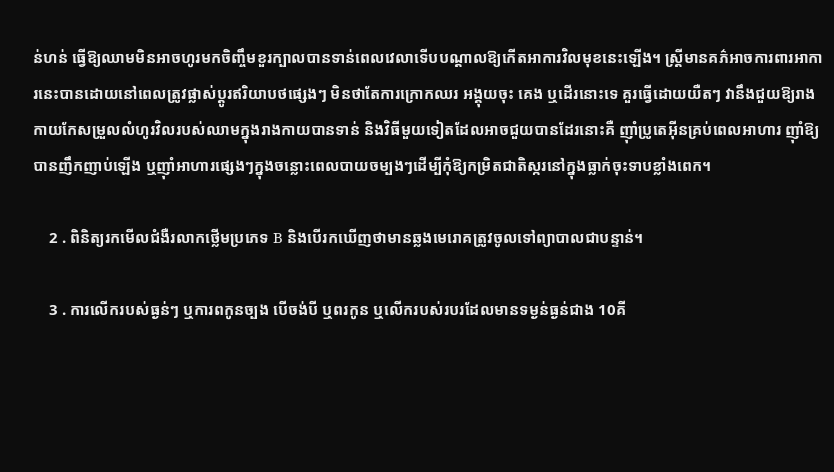ន់ហន់ ធ្វើឱ្យឈាមមិនអាចហូរមកចិញ្ចឹមខួរក្បាលបានទាន់ពេលវេលាទើបបណ្ដាលឱ្យកើតអាការវិលមុខនេះឡើង។ ស្រ្តីមានគភ៌អាចការពារអាការនេះបានដោយនៅពេលត្រូវផ្លាស់ប្ដូរឥរិយាបថផ្សេងៗ មិនថាតែការក្រោកឈរ អង្គុយចុះ គេង ឬដើរនោះទេ គួរធ្វើដោយយឺតៗ វានឹងជួយឱ្យរាងកាយកែសម្រួលលំហូរវិលរបស់ឈាមក្នុងរាងកាយបានទាន់ និងវិធីមួយទៀតដែលអាចជួយបានដែរនោះគឺ ញ៉ាំប្រូតេអ៊ីនគ្រប់ពេលអាហារ ញ៉ាំឱ្យបានញឹកញាប់ឡើង ឬញ៉ាំអាហារផ្សេងៗក្នុងចន្លោះពេលបាយចម្បងៗដើម្បីកុំឱ្យកម្រិតជាតិស្ករនៅក្នុងធ្លាក់ចុះទាបខ្លាំងពេក។

    2 . ពិនិត្យរកមើលជំងឺរលាកថ្លើមប្រភេទ B និងបើរកឃើញថាមានឆ្លងមេរោគត្រូវចូលទៅព្យាបាលជាបន្ទាន់។

    3 . ការលើករបស់ធ្ងន់ៗ ឬការពកូនច្បង បើចង់បី ឬពរកូន ឬលើករបស់របរដែលមានទម្ងន់ធ្ងន់ជាង 10គី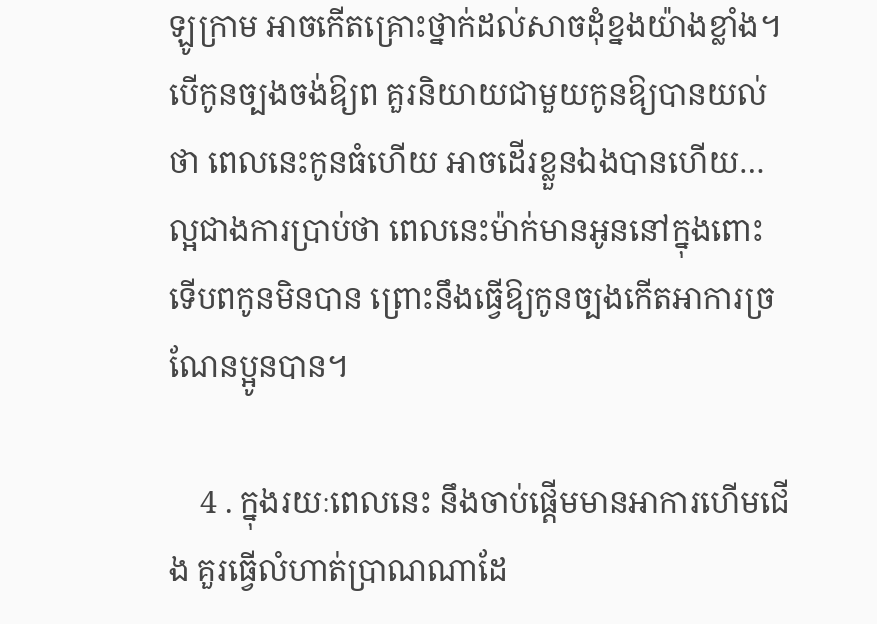ឡូក្រាម អាចកើតគ្រោះថ្នាក់ដល់សាចដុំខ្នងយ៉ាងខ្លាំង។ បើកូនច្បងចង់ឱ្យព គួរនិយាយជាមួយកូនឱ្យបានយល់ថា ពេលនេះកូនធំហើយ អាចដើរខ្លួនឯងបានហើយ…ល្អជាងការប្រាប់ថា ពេលនេះម៉ាក់មានអូននៅក្នុងពោះ ទើបពកូនមិនបាន ព្រោះនឹងធ្វើឱ្យកូនច្បងកើតអាការច្រណែនប្អូនបាន។

    4 . ក្នុងរយៈពេលនេះ នឹងចាប់ផ្ដើមមានអាការហើមជើង គួរធ្វើលំហាត់ប្រាណណាដែ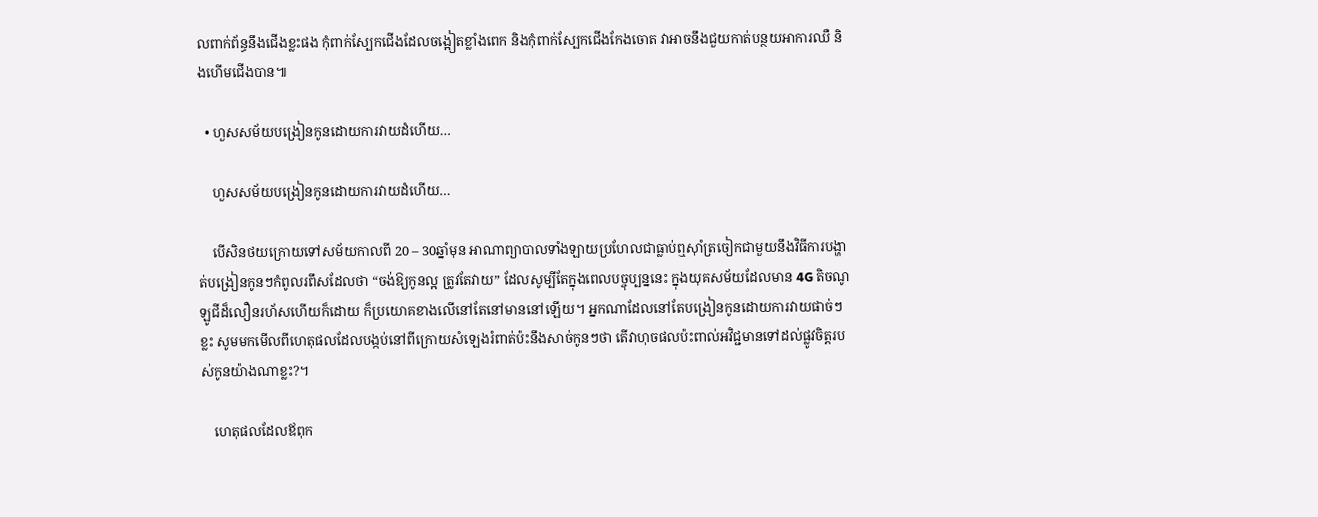លពាក់ព័ន្ធនឹងជើងខ្លះផង កុំពាក់ស្បែកជើងដែលចង្អៀតខ្លាំងពេក និងកុំពាក់ស្បែកជើងកែងចោត វាអាចនឹងជួយកាត់បន្ថយអាការឈឺ និងហើមជើងបាន៕

  • ហួសសម័យបង្រៀនកូនដោយការវាយដំហើយ…

    ហួសសម័យបង្រៀនកូនដោយការវាយដំហើយ…

    បើសិនថយក្រោយទៅសម័យកាលពី 20 – 30ឆ្នាំមុន អាណាព្យាបាលទាំងឡាយប្រហែលជាធ្លាប់ឮស៊ាំត្រចៀកជាមួយនឹងវិធីការបង្ហាត់បង្រៀនកូនៗកំពូលរពឹសដែលថា “ចង់ឱ្យកូនល្អ ត្រូវតែវាយ” ដែលសូម្បីតែក្នុងពេលបច្ចុប្បន្ននេះ ក្នុងយុគសម័យដែលមាន 4G តិចណូឡូជីដ៏លឿនរហ័សហើយក៏ដោយ ក៏ប្រយោគខាងលើនៅតែនៅមាននៅឡើយ។ អ្នកណាដែលនៅតែបង្រៀនកូនដោយការវាយផាច់ៗខ្លះ សូមមកមើលពីហេតុផលដែលបង្កប់នៅពីក្រោយសំឡេងរំពាត់ប៉ះនឹងសាច់កូនៗថា តើវាហុចផលប៉ះពាល់អវិជ្ជមានទៅដល់ផ្លូវចិត្តរបស់កូនយ៉ាងណាខ្លះ?។

    ហេតុផលដែលឪពុក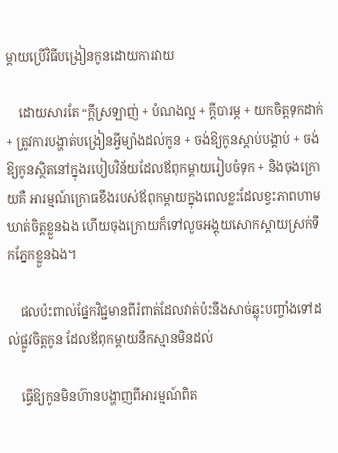ម្ដាយប្រើវិធីបង្រៀនកូនដោយការវាយ

    ដោយសារតែ “ក្ដីស្រឡាញ់ + បំណងល្អ + ក្ដីបារម្ភ + យកចិត្តទុកដាក់ + ត្រូវការបង្ហាត់បង្រៀនអ្វីម្យ៉ាងដល់កូន + ចង់ឱ្យកូនស្ដាប់បង្គាប់ + ចង់ឱ្យកូនស្ថិតនៅក្នុងរបៀបវិន័យដែលឪពុកម្ដាយរៀបចំទុក + និងចុងក្រោយគឺ អារម្មណ៍ក្រោធខឹងរបស់ឪពុកម្ដាយក្នុងពេលខ្លះដែលខ្វះភាពហាមឃាត់ចិត្តខ្លួនឯង ហើយចុងក្រោយក៏ទៅលួចអង្គុយសោកស្ដាយស្រក់ទឹកភ្នែកខ្លួនឯង។

    ផលប៉ះពាល់ផ្នែកវិជ្ជមានពីរំពាត់ដែលវាត់ប៉ះនឹងសាច់ឆ្លុះបញ្ចាំងទៅដល់ផ្លូវចិត្តកូន ដែលឪពុកម្ដាយនឹកស្មានមិនដល់

    ធ្វើឱ្យកូនមិនហ៊ានបង្ហាញពីអារម្មណ៍ពិត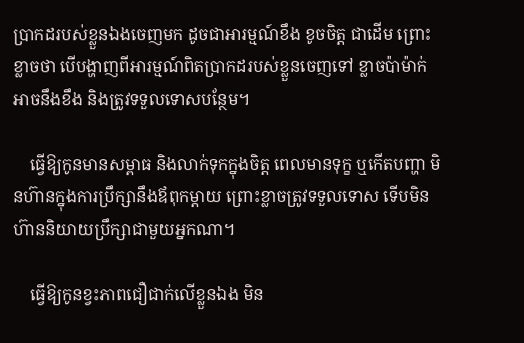ប្រាកដរបស់ខ្លួនឯងចេញមក ដូចជាអារម្មណ៍ខឹង ខូចចិត្ត ជាដើម ព្រោះខ្លាចថា បើបង្ហាញពីអារម្មណ៍ពិតប្រាកដរបស់ខ្លួនចេញទៅ ខ្លាចប៉ាម៉ាក់អាចនឹងខឹង និងត្រូវទទួលទោសបន្ថែម។

    ធ្វើឱ្យកូនមានសម្ពាធ និងលាក់ទុកក្នុងចិត្ត ពេលមានទុក្ខ ឬកើតបញ្ហា មិនហ៊ានក្នុងការប្រឹក្សានឹងឪពុកម្ដាយ ព្រោះខ្លាចត្រូវទទួលទោស ទើបមិនហ៊ាននិយាយប្រឹក្សាជាមួយអ្នកណា។

    ធ្វើឱ្យកូនខ្វះភាពជឿជាក់លើខ្លួនឯង មិន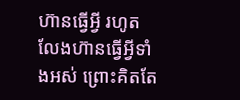ហ៊ានធ្វើអ្វី រហូតលែងហ៊ានធ្វើអ្វីទាំងអស់ ព្រោះគិតតែ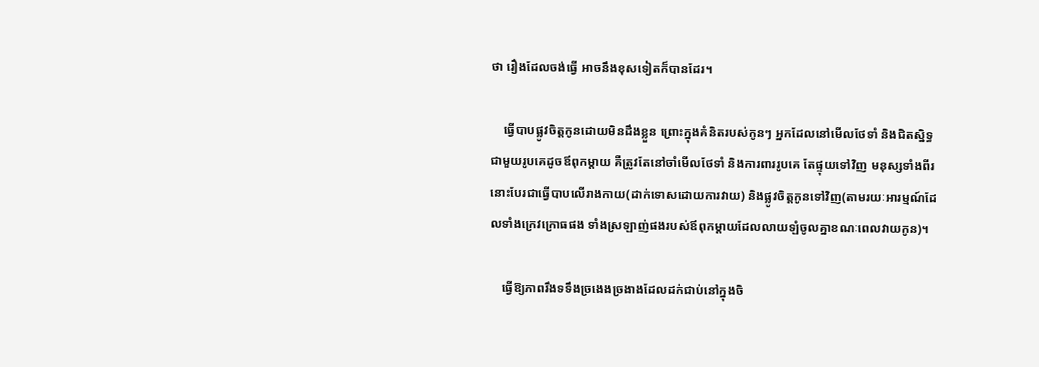ថា រឿងដែលចង់ធ្វើ អាចនឹងខុសទៀតក៏បានដែរ។

    ធ្វើបាបផ្លូវចិត្តកូនដោយមិនដឹងខ្លួន ព្រោះក្នុងគំនិតរបស់កូនៗ អ្នកដែលនៅមើលថែទាំ និងជិតស្និទ្ធជាមួយរូបគេដូចឪពុកម្ដាយ គឺត្រូវតែនៅចាំមើលថែទាំ និងការពាររូបគេ តែផ្ទុយទៅវិញ មនុស្សទាំងពីរនោះបែរជាធ្វើបាបលើរាងកាយ(ដាក់ទោសដោយការវាយ) និងផ្លូវចិត្តកូនទៅវិញ(តាមរយៈអារម្មណ៍ដែលទាំងក្រេវក្រោធផង ទាំងស្រឡាញ់ផងរបស់ឪពុកម្ដាយដែលលាយឡំចូលគ្នាខណៈពេលវាយកូន)។

    ធ្វើឱ្យភាពរឹងទទឹងច្រងេងច្រងាងដែលដក់ជាប់នៅក្នុងចិ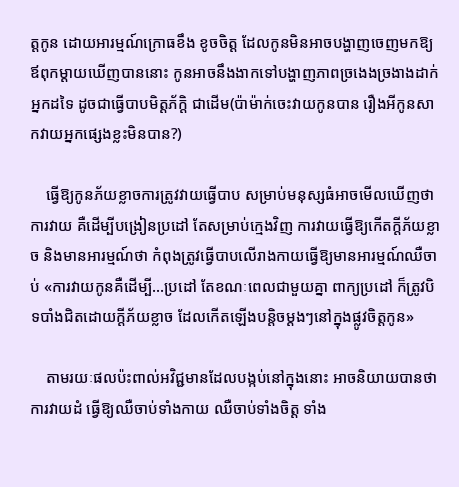ត្តកូន ដោយអារម្មណ៍ក្រោធខឹង ខូចចិត្ត ដែលកូនមិនអាចបង្ហាញចេញមកឱ្យឪពុកម្ដាយឃើញបាននោះ កូនអាចនឹងងាកទៅបង្ហាញភាពច្រងេងច្រងាងដាក់អ្នកដទៃ ដូចជាធ្វើបាបមិត្តភ័ក្តិ ជាដើម(ប៉ាម៉ាក់ចេះវាយកូនបាន រឿងអីកូនសាកវាយអ្នកផ្សេងខ្លះមិនបាន?)

    ធ្វើឱ្យកូនភ័យខ្លាចការត្រូវវាយធ្វើបាប សម្រាប់មនុស្សធំអាចមើលឃើញថា ការវាយ គឺដើម្បីបង្រៀនប្រដៅ តែសម្រាប់ក្មេងវិញ ការវាយធ្វើឱ្យកើតក្ដីភ័យខ្លាច និងមានអារម្មណ៍ថា កំពុងត្រូវធ្វើបាបលើរាងកាយធ្វើឱ្យមានអារម្មណ៍ឈឺចាប់ «ការវាយកូនគឺដើម្បី…ប្រដៅ តែខណៈពេលជាមួយគ្នា ពាក្យប្រដៅ ក៏ត្រូវបិទបាំងជិតដោយក្ដីភ័យខ្លាច ដែលកើតឡើងបន្តិចម្ដងៗនៅក្នុងផ្លូវចិត្តកូន»

    តាមរយៈផលប៉ះពាល់អវិជ្ជមានដែលបង្កប់នៅក្នុងនោះ អាចនិយាយបានថា ការវាយដំ ធ្វើឱ្យឈឺចាប់ទាំងកាយ ឈឺចាប់ទាំងចិត្ត ទាំង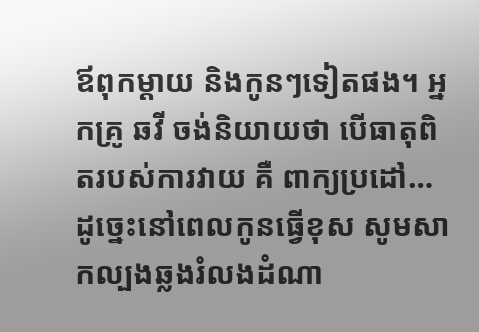ឪពុកម្ដាយ និងកូនៗទៀតផង។ អ្នកគ្រូ ឆវី ចង់និយាយថា បើធាតុពិតរបស់ការវាយ គឺ ពាក្យប្រដៅ…ដូច្នេះនៅពេលកូនធ្វើខុស សូមសាកល្បងឆ្លងរំលងដំណា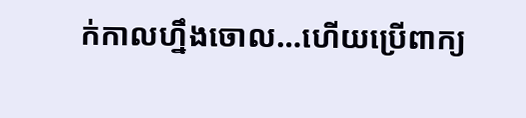ក់កាលហ្នឹងចោល…ហើយប្រើពាក្យ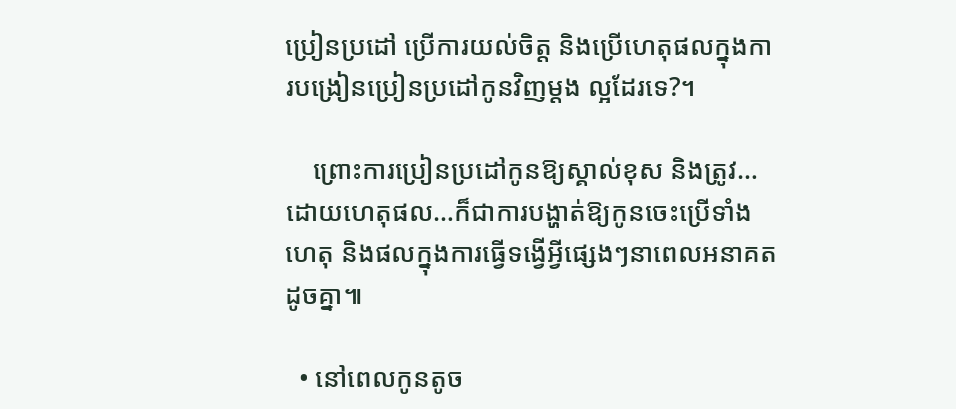ប្រៀនប្រដៅ ប្រើការយល់ចិត្ត និងប្រើហេតុផលក្នុងការបង្រៀនប្រៀនប្រដៅកូនវិញម្ដង ល្អដែរទេ?។

    ព្រោះការប្រៀនប្រដៅកូនឱ្យស្គាល់ខុស និងត្រូវ…ដោយហេតុផល…ក៏ជាការបង្ហាត់ឱ្យកូនចេះប្រើទាំងហេតុ និងផលក្នុងការធ្វើទង្វើអ្វីផ្សេងៗនាពេលអនាគតដូចគ្នា៕

  • នៅពេលកូនតូច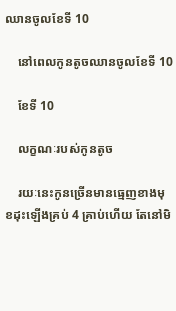ឈានចូលខែទី 10

    នៅពេលកូនតូចឈានចូលខែទី 10

    ខែទី 10

    លក្ខណៈរបស់កូនតូច

    រយៈនេះកូនច្រើនមានធ្មេញខាងមុខដុះឡើងគ្រប់ 4 គ្រាប់ហើយ តែនៅមិ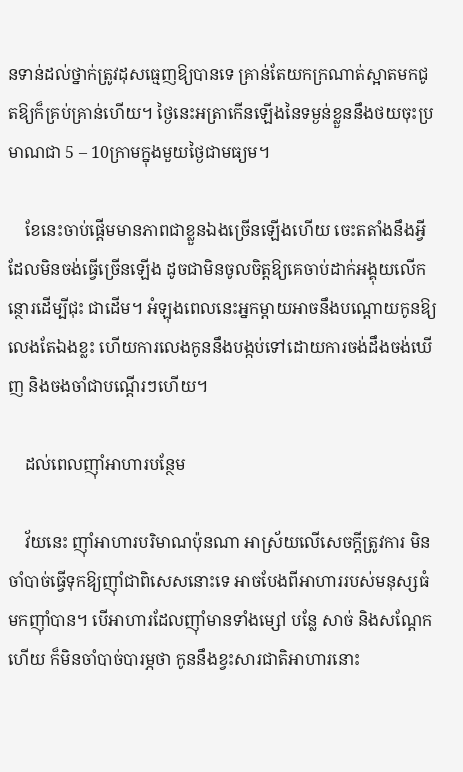នទាន់ដល់ថ្នាក់ត្រូវដុសធ្មេញឱ្យបានទេ គ្រាន់តែយកក្រណាត់ស្អាតមកជូតឱ្យក៏គ្រប់គ្រាន់ហើយ។ ថ្ងៃនេះអត្រាកើនឡើងនៃទម្ងន់ខ្លួននឹងថយចុះប្រមាណជា 5 – 10ក្រាមក្នុងមួយថ្ងៃជាមធ្យម។

    ខែនេះចាប់ផ្ដើមមានភាពជាខ្លួនឯងច្រើនឡើងហើយ ចេះតតាំងនឹងអ្វីដែលមិនចង់ធ្វើច្រើនឡើង ដូចជាមិនចូលចិត្តឱ្យគេចាប់ដាក់អង្គុយលើកន្ថោរដើម្បីជុះ ជាដើម។ អំឡុងពេលនេះអ្នកម្ដាយអាចនឹងបណ្ដោយកូនឱ្យលេងតែឯងខ្លះ ហើយការលេងកូននឹងបង្កប់ទៅដោយការចង់ដឹងចង់ឃើញ និងចងចាំជាបណ្ដើរៗហើយ។

    ដល់ពេលញ៉ាំអាហារបន្ថែម

    វ័យនេះ ញ៉ាំអាហារបរិមាណប៉ុនណា អាស្រ័យលើសេចក្ដីត្រូវការ មិនចាំបាច់ធ្វើទុកឱ្យញ៉ាំជាពិសេសនោះទេ អាចបែងពីអាហាររបស់មនុស្សធំមកញ៉ាំបាន។ បើអាហារដែលញ៉ាំមានទាំងម្សៅ បន្លែ សាច់ និងសណ្ដែកហើយ ក៏មិនចាំបាច់បារម្ភថា កូននឹងខ្វះសារជាតិអាហារនោះ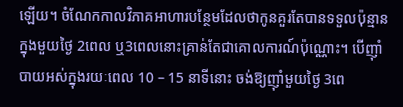ឡើយ។ ចំណែកកាលវិភាគអាហារបន្ថែមដែលថាកូនគួរតែបានទទួលប៉ុន្មានក្នុងមួយថ្ងៃ 2ពេល ឬ3ពេលនោះគ្រាន់តែជាគោលការណ៍ប៉ុណ្ណោះ។ បើញ៉ាំបាយអស់ក្នុងរយៈពេល 10 – 15 នាទីនោះ ចង់ឱ្យញ៉ាំមួយថ្ងៃ 3ពេ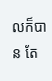លក៏បាន តែ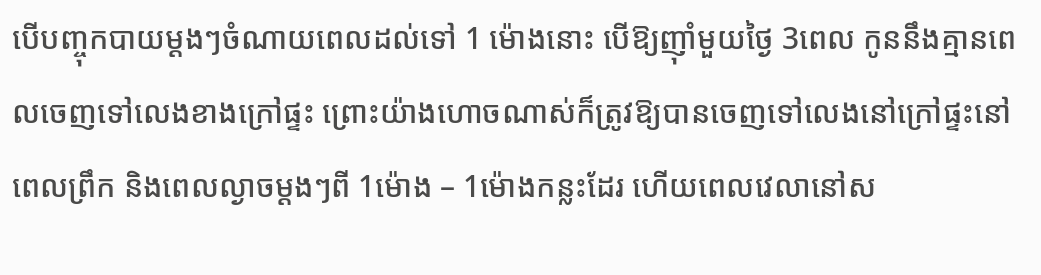បើបញ្ចុកបាយម្ដងៗចំណាយពេលដល់ទៅ 1 ម៉ោងនោះ បើឱ្យញ៉ាំមួយថ្ងៃ 3ពេល កូននឹងគ្មានពេលចេញទៅលេងខាងក្រៅផ្ទះ ព្រោះយ៉ាងហោចណាស់ក៏ត្រូវឱ្យបានចេញទៅលេងនៅក្រៅផ្ទះនៅពេលព្រឹក និងពេលល្ងាចម្ដងៗពី 1ម៉ោង – 1ម៉ោងកន្លះដែរ ហើយពេលវេលានៅស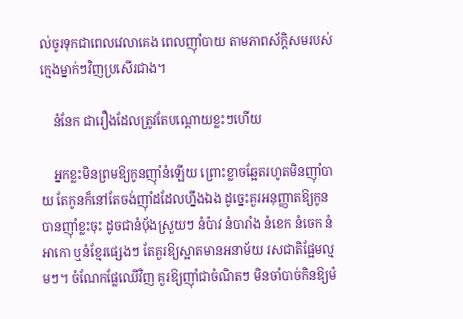ល់ចូរទុកជាពេលវេលាគេង ពេលញ៉ាំបាយ តាមភាពស័ក្តិសមរបស់ក្មេងម្នាក់ៗវិញប្រសើរជាង។

    នំនែក ជារឿងដែលត្រូវតែបណ្ដោយខ្លះៗហើយ

    អ្នកខ្លះមិនព្រមឱ្យកូនញ៉ាំនំឡើយ ព្រោះខ្លាចឆ្អែតរហូតមិនញ៉ាំបាយ តែកូនក៏នៅតែចង់ញ៉ាំដដែលហ្នឹងឯង ដូច្នេះគួរអនុញ្ញាតឱ្យកូនបានញ៉ាំខ្លះចុះ ដូចជានំប៉័ងស្រួយៗ នំប៉ាវ នំបារាំង នំខេក នំចេក នំអាកោ ឬនំខ្មែរផ្សេងៗ តែគួរឱ្យស្អាតមានអនាម័យ រសជាតិផ្អែមល្មមៗ។ ចំណែកផ្លែឈើវិញ គួរឱ្យញ៉ាំជាចំណិតៗ មិនចាំបាច់កិនឱ្យម៉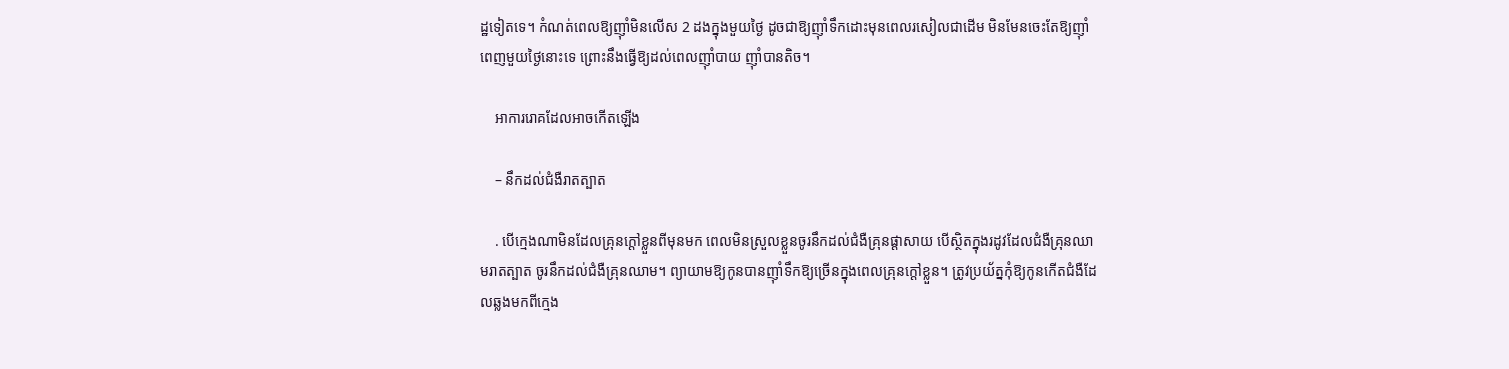ដ្ឋទៀតទេ។ កំណត់ពេលឱ្យញ៉ាំមិនលើស 2 ដងក្នុងមួយថ្ងៃ ដូចជាឱ្យញ៉ាំទឹកដោះមុនពេលរសៀលជាដើម មិនមែនចេះតែឱ្យញ៉ាំពេញមួយថ្ងៃនោះទេ ព្រោះនឹងធ្វើឱ្យដល់ពេលញ៉ាំបាយ ញ៉ាំបានតិច។

    អាការរោគដែលអាចកើតឡើង

    – នឹកដល់ជំងឺរាតត្បាត

    . បើក្មេងណាមិនដែលគ្រុនក្ដៅខ្លួនពីមុនមក ពេលមិនស្រួលខ្លួនចូរនឹកដល់ជំងឺគ្រុនផ្ដាសាយ បើស្ថិតក្នុងរដូវដែលជំងឺគ្រុនឈាមរាតត្បាត ចូរនឹកដល់ជំងឺគ្រុនឈាម។ ព្យាយាមឱ្យកូនបានញ៉ាំទឹកឱ្យច្រើនក្នុងពេលគ្រុនក្ដៅខ្លួន។ ត្រូវប្រយ័ត្នកុំឱ្យកូនកើតជំងឺដែលឆ្លងមកពីក្មេង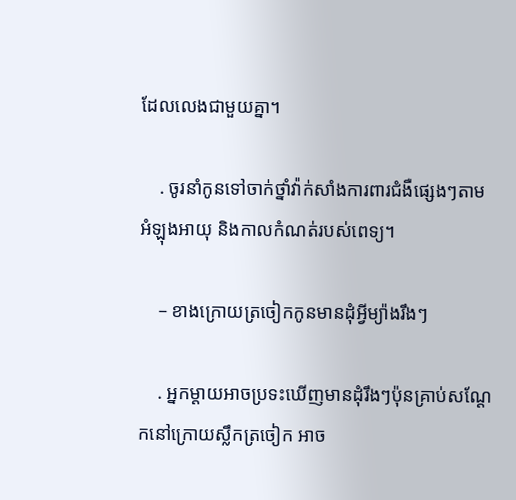ដែលលេងជាមួយគ្នា។

    . ចូរនាំកូនទៅចាក់ថ្នាំវ៉ាក់សាំងការពារជំងឺផ្សេងៗតាមអំឡុងអាយុ និងកាលកំណត់របស់ពេទ្យ។

    – ខាងក្រោយត្រចៀកកូនមានដុំអ្វីម្យ៉ាងរឹងៗ

    . អ្នកម្ដាយអាចប្រទះឃើញមានដុំរឹងៗប៉ុនគ្រាប់សណ្ដែកនៅក្រោយស្លឹកត្រចៀក អាច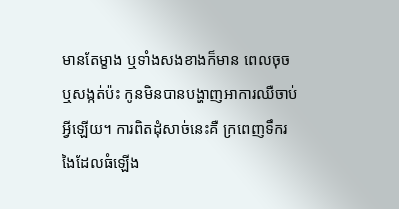មានតែម្ខាង ឬទាំងសងខាងក៏មាន ពេលចុច ឬសង្កត់ប៉ះ កូនមិនបានបង្ហាញអាការឈឺចាប់អ្វីឡើយ។ ការពិតដុំសាច់នេះគឺ ក្រពេញទឹករងៃដែលធំឡើង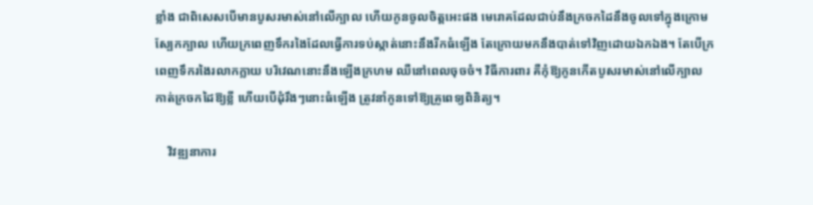ខ្លាំង ជាពិសេសបើមានបូសរមាស់នៅលើក្បាល ហើយកូនចូលចិត្តអេះផង មេរោគដែលជាប់នឹងក្រចកដៃនឹងចូលទៅក្នុងក្រោមស្បែកក្បាល ហើយក្រពេញទឹករងៃដែលធ្វើការទប់ស្កាត់នោះនឹងរីកធំឡើង តែក្រោយមកនឹងបាត់ទៅវិញដោយឯកឯង។ តែបើក្រពេញទឹករងៃរលាកក្លាយ បរិវេណនោះនឹងឡើងក្រហម ឈឺនៅពេលចុចចំ។ វិធីការពារ គឺកុំឱ្យកូនកើតបូសរមាស់នៅលើក្បាល កាត់ក្រចកដៃឱ្យខ្លី ហើយបើដុំរឹងៗនោះធំឡើង ត្រូវនាំកូនទៅឱ្យគ្រូពេទ្យពិនិត្យ។

    វិវឌ្ឍនាការ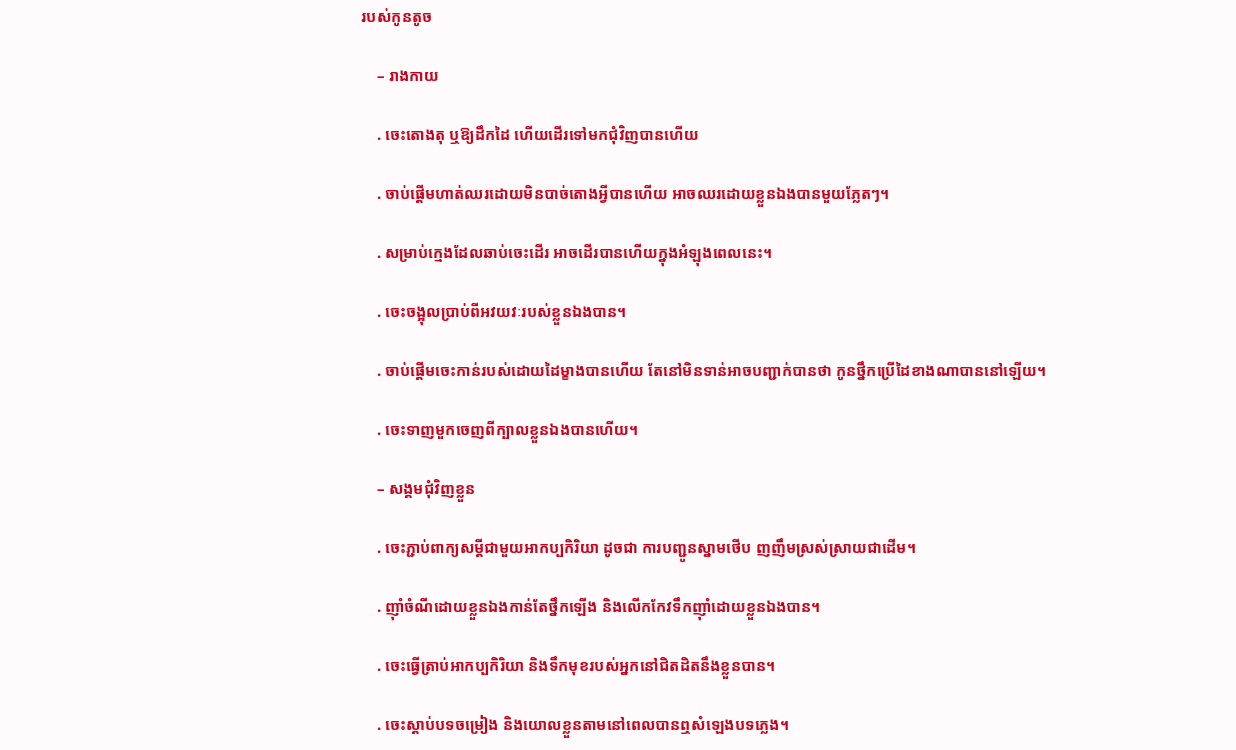របស់កូនតូច

    – រាងកាយ

    . ចេះតោងតុ ឬឱ្យដឹកដៃ ហើយដើរទៅមកជុំវិញបានហើយ

    . ចាប់ផ្ដើមហាត់ឈរដោយមិនបាច់តោងអ្វីបានហើយ អាចឈរដោយខ្លួនឯងបានមួយភ្លែតៗ។

    . សម្រាប់ក្មេងដែលឆាប់ចេះដើរ អាចដើរបានហើយក្នុងអំឡុងពេលនេះ។

    . ចេះចង្អុលប្រាប់ពីអវយវៈរបស់ខ្លួនឯងបាន។

    . ចាប់ផ្ដើមចេះកាន់របស់ដោយដៃម្ខាងបានហើយ តែនៅមិនទាន់អាចបញ្ជាក់បានថា កូនថ្នឹកប្រើដៃខាងណាបាននៅឡើយ។

    . ចេះទាញមួកចេញពីក្បាលខ្លួនឯងបានហើយ។

    – សង្គមជុំវិញខ្លួន

    . ចេះភ្ជាប់ពាក្យសម្ដីជាមួយអាកប្បកិរិយា ដូចជា ការបញ្ជូនស្នាមថើប ញញឹមស្រស់ស្រាយជាដើម។

    . ញ៉ាំចំណីដោយខ្លួនឯងកាន់តែថ្នឹកឡើង និងលើកកែវទឹកញ៉ាំដោយខ្លួនឯងបាន។

    . ចេះធ្វើត្រាប់អាកប្បកិរិយា និងទឹកមុខរបស់អ្នកនៅជិតដិតនឹងខ្លួនបាន។

    . ចេះស្ដាប់បទចម្រៀង និងយោលខ្លួនតាមនៅពេលបានឮសំឡេងបទភ្លេង។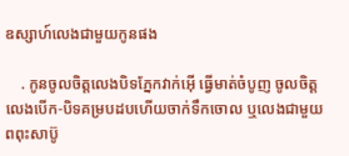ឧស្សាហ៍លេងជាមួយកូនផង

    . កូនចូលចិត្តលេងបិទភ្នែកវាក់អ៊ើ ធ្វើមាត់ចំបូញ ចូលចិត្តលេងបើក-បិទគម្របដបហើយចាក់ទឹកចោល ឬលេងជាមួយពពុះសាប៊ូ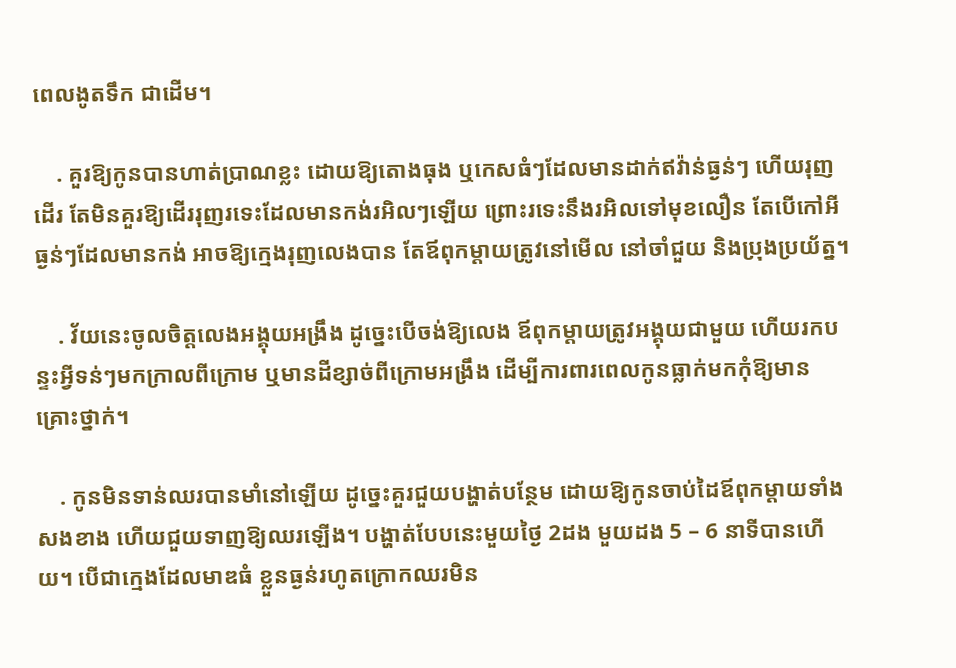ពេលងូតទឹក ជាដើម។

    . គួរឱ្យកូនបានហាត់ប្រាណខ្លះ ដោយឱ្យតោងធុង ឬកេសធំៗដែលមានដាក់ឥវ៉ាន់ធ្ងន់ៗ ហើយរុញដើរ តែមិនគួរឱ្យដើររុញរទេះដែលមានកង់រអិលៗឡើយ ព្រោះរទេះនឹងរអិលទៅមុខលឿន តែបើកៅអីធ្ងន់ៗដែលមានកង់ អាចឱ្យក្មេងរុញលេងបាន តែឪពុកម្ដាយត្រូវនៅមើល នៅចាំជួយ និងប្រុងប្រយ័ត្ន។

    . វ័យនេះចូលចិត្តលេងអង្គុយអង្រឹង ដូច្នេះបើចង់ឱ្យលេង ឪពុកម្ដាយត្រូវអង្គុយជាមួយ ហើយរកបន្ទះអ្វីទន់ៗមកក្រាលពីក្រោម ឬមានដីខ្សាច់ពីក្រោមអង្រឹង ដើម្បីការពារពេលកូនធ្លាក់មកកុំឱ្យមានគ្រោះថ្នាក់។

    . កូនមិនទាន់ឈរបានមាំនៅឡើយ ដូច្នេះគួរជួយបង្ហាត់បន្ថែម ដោយឱ្យកូនចាប់ដៃឪពុកម្ដាយទាំងសងខាង ហើយជួយទាញឱ្យឈរឡើង។ បង្ហាត់បែបនេះមួយថ្ងៃ 2ដង មួយដង 5 – 6 នាទីបានហើយ។ បើជាក្មេងដែលមាឌធំ ខ្លួនធ្ងន់រហូតក្រោកឈរមិន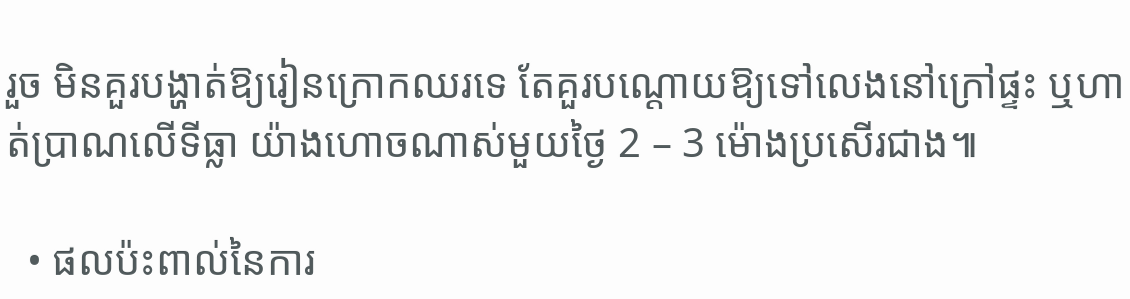រួច មិនគួរបង្ហាត់ឱ្យរៀនក្រោកឈរទេ តែគួរបណ្ដោយឱ្យទៅលេងនៅក្រៅផ្ទះ ឬហាត់ប្រាណលើទីធ្លា យ៉ាងហោចណាស់មួយថ្ងៃ 2 – 3 ម៉ោងប្រសើរជាង៕

  • ផលប៉ះពាល់នៃការ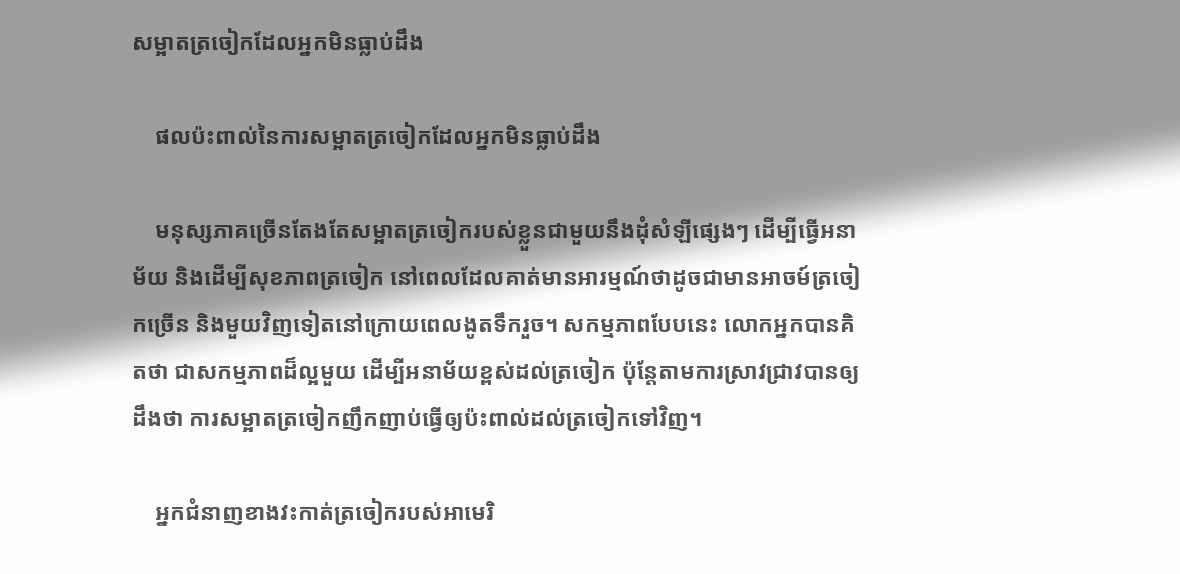សម្អាតត្រចៀកដែលអ្នកមិនធ្លាប់ដឹង

    ផលប៉ះពាល់នៃការសម្អាតត្រចៀកដែលអ្នកមិនធ្លាប់ដឹង

    មនុស្សភាគច្រើនតែងតែសម្អាតត្រចៀករបស់ខ្លួនជាមួយនឹងដុំសំឡីផ្សេងៗ ដើម្បីធ្វើអនាម័យ និងដើម្បីសុខភាពត្រចៀក នៅពេលដែលគាត់មានអារម្មណ៍ថាដូចជាមានអាចម៍ត្រចៀកច្រើន និងមួយវិញទៀតនៅក្រោយពេលងូតទឹករួច។ សកម្មភាពបែបនេះ លោកអ្នកបានគិតថា ជាសកម្មភាពដ៏ល្អមួយ ដើម្បីអនាម័យខ្ពស់ដល់ត្រចៀក ប៉ុន្តែតាមការស្រាវជ្រាវបានឲ្យដឹងថា ការសម្អាតត្រចៀកញឹកញាប់ធ្វើឲ្យប៉ះពាល់ដល់ត្រចៀកទៅវិញ។

    អ្នកជំនាញខាងវះកាត់ត្រចៀករបស់អាមេរិ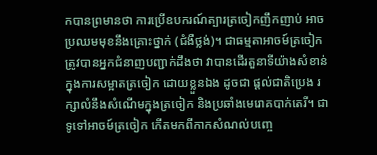កបានព្រមានថា ការប្រើឧបករណ៍ត្បារត្រចៀកញឹកញាប់ អាចប្រឈមមុខនឹងគ្រោះថ្នាក់ (ជំងឺថ្លង់)។ ជាធម្មតាអាចម៍ត្រចៀកត្រូវបានអ្នកជំនាញបញ្ជាក់ដឹងថា វាបានដើរតួនាទីយ៉ាងសំខាន់ក្នុងការសម្អាតត្រចៀក ដោយខ្លួនឯង ដូចជា ផ្តល់ជាតិប្រេង រក្សាលំនឹងសំណើមក្នុងត្រចៀក និងប្រឆាំងមេរោគបាក់តេរី។ ជាទូទៅអាចម៍ត្រចៀក កើតមកពីកាកសំណល់បញ្ចេ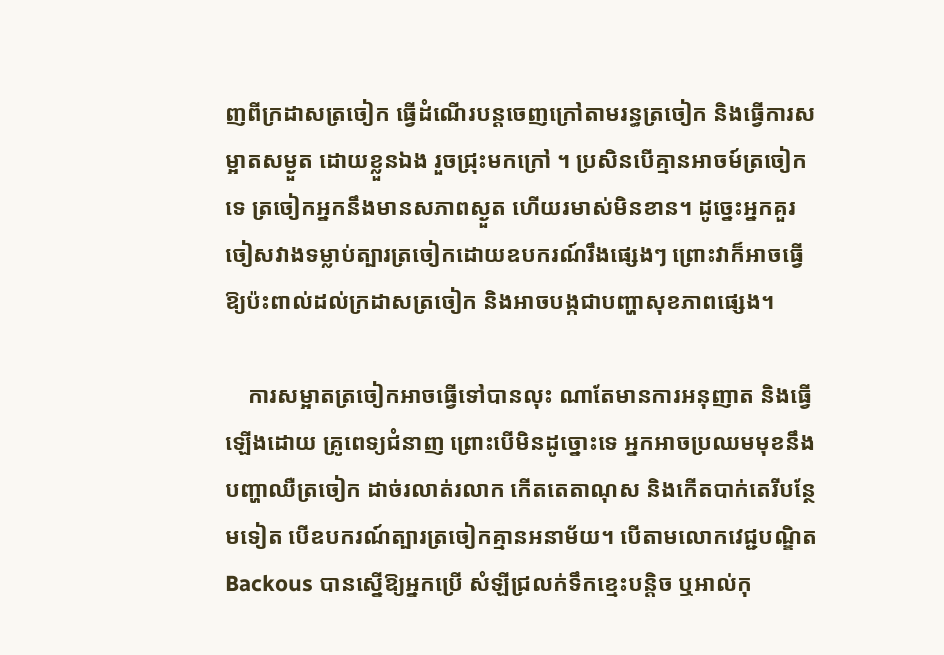ញពីក្រដាសត្រចៀក ធ្វើដំណើរបន្តចេញក្រៅតាមរន្ធត្រចៀក និងធ្វើការសម្អាតសម្ងួត ដោយខ្លួនឯង រួចជ្រុះមកក្រៅ ។ ប្រសិនបើគ្មានអាចម៍ត្រចៀកទេ ត្រចៀកអ្នកនឹងមានសភាពស្ងួត ហើយរមាស់មិនខាន។ ដូច្នេះអ្នកគួរចៀសវាងទម្លាប់ត្បារត្រចៀកដោយឧបករណ៍រឹងផ្សេងៗ ព្រោះវាក៏អាចធ្វើឱ្យប៉ះពាល់ដល់ក្រដាសត្រចៀក និងអាចបង្កជាបញ្ហាសុខភាពផ្សេង។

    ការសម្អាតត្រចៀកអាចធ្វើទៅបានលុះ ណាតែមានការអនុញាត និងធ្វើឡើងដោយ គ្រូពេទ្យជំនាញ ព្រោះបើមិនដូច្នោះទេ អ្នកអាចប្រឈមមុខនឹងបញ្ហាឈឺត្រចៀក ដាច់រលាត់រលាក កើតតេតាណុស និងកើតបាក់តេរីបន្ថែមទៀត បើឧបករណ៍ត្បារត្រចៀកគ្មានអនាម័យ។ បើតាមលោកវេជ្ជបណ្ឌិត Backous បានស្នើឱ្យអ្នកប្រើ សំឡីជ្រលក់ទឹកខ្មេះបន្តិច ឬអាល់កុ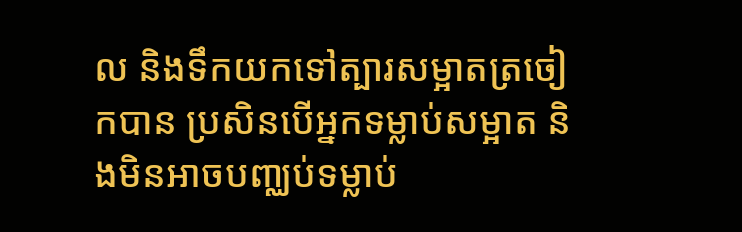ល និងទឹកយកទៅត្បារសម្អាតត្រចៀកបាន ប្រសិនបើអ្នកទម្លាប់សម្អាត និងមិនអាចបពា្ឈប់ទម្លាប់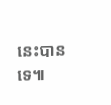នេះបានទេ៕